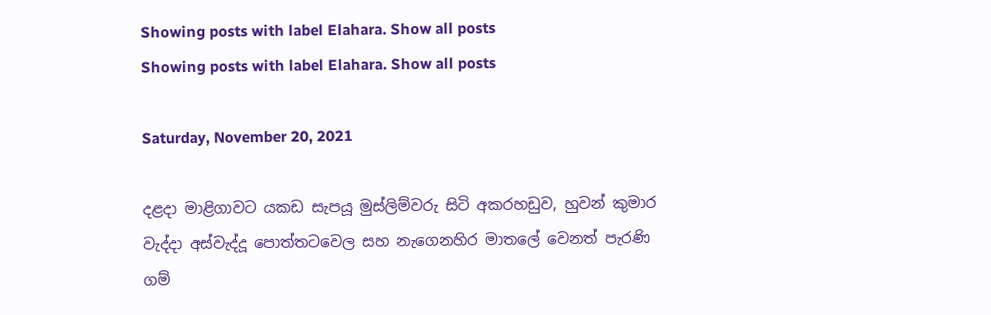Showing posts with label Elahara. Show all posts
Showing posts with label Elahara. Show all posts

Saturday, November 20, 2021

දළදා මාළිගාවට යකඩ සැපයූ මුස්ලිම්වරු සිටි අකරහඩුව, හුවන් කුමාර වැද්දා අස්වැද්දූ පොත්තටවෙල සහ නැගෙනහිර මාතලේ වෙනත් පැරණි ගම්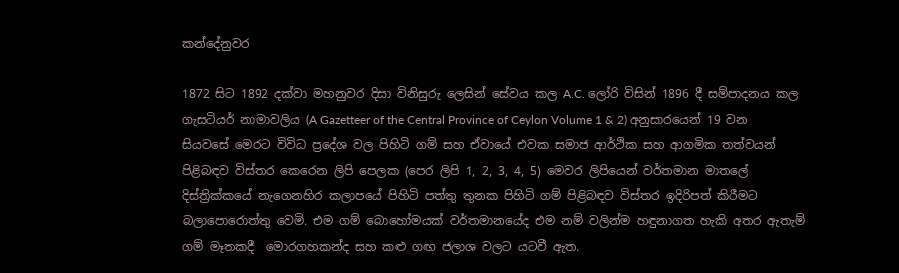කන්දේනුවර

1872 සිට 1892 දක්වා මහනුවර දිසා විනිසුරු ලෙසින් සේවය කල A.C. ලෝරි විසින් 1896 දී සම්පාදනය කල ගැසටියර් නාමාවලිය (A Gazetteer of the Central Province of Ceylon Volume 1 & 2) අනුසාරයෙන් 19 වන සියවසේ මෙරට විවිධ ප්‍රදේශ වල පිහිටි ගම් සහ ඒවායේ එවක සමාජ ආර්ථික සහ ආගමික තත්වයන් පිළිබඳව විස්තර කෙරෙන ලිපි පෙලක (පෙර ලිපි 1, 2, 3, 4, 5) මෙවර ලිපියෙන් වර්තමාන මාතලේ දිස්ත්‍රික්කයේ නැගෙනහිර කලාපයේ පිහිටි පත්තු තුනක පිහිටි ගම් පිළිබඳව විස්තර ඉදිරිපත් කිරීමට බලාපොරොත්තු වෙමි. එම ගම් බොහෝමයක් වර්තමානයේද එම නම් වලින්ම හඳුනාගත හැකි අතර ඇතැම් ගම් මෑතකදී  මොරගහකන්ද සහ කළු ගඟ ජලාශ වලට යටවී ඇත.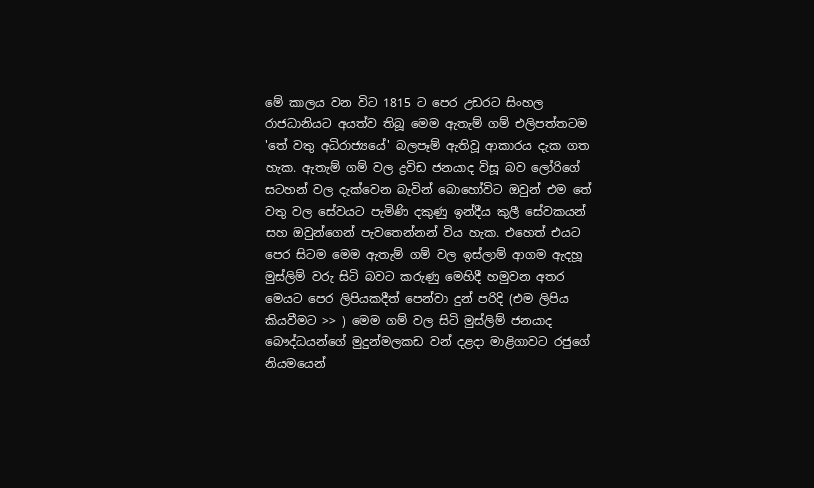මේ කාලය වන විට 1815 ට පෙර උඩරට සිංහල රාජධානියට අයත්ව තිබූ මෙම ඇතැම් ගම් එලිපත්තටම 'තේ වතු අධිරාජ්‍යයේ' බලපෑම් ඇතිවූ ආකාරය දැක ගත හැක. ඇතැම් ගම් වල ද්‍රවිඩ ජනයාද විසූ බව ලෝරිගේ සටහන් වල දැක්වෙන බැවින් බොහෝවිට ඔවුන් එම තේ වතු වල සේවයට පැමිණි දකුණු ඉන්දීය කුලී සේවකයන් සහ ඔවුන්ගෙන් පැවතෙන්නන් විය හැක. එහෙත් එයට පෙර සිටම මෙම ඇතැම් ගම් වල ඉස්ලාම් ආගම ඇදහූ මුස්ලිම් වරු සිටි බවට කරුණු මෙහිදී හමුවන අතර මෙයට පෙර ලිපියකදීත් පෙන්වා දුන් පරිදි (එම ලිපිය කියවීමට >> ) මෙම ගම් වල සිටි මුස්ලිම් ජනයාද බෞද්ධයන්ගේ මුදුන්මලකඩ වන් දළදා මාළිගාවට රජුගේ නියමයෙන්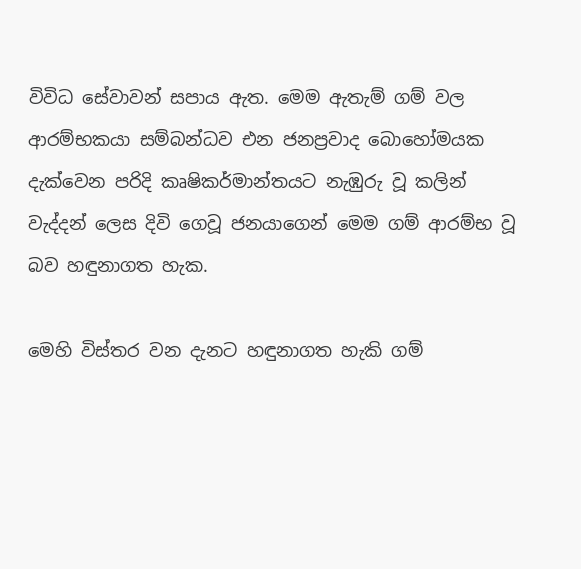විවිධ සේවාවන් සපාය ඇත. මෙම ඇතැම් ගම් වල ආරම්භකයා සම්බන්ධව එන ජනප්‍රවාද බොහෝමයක දැක්වෙන පරිදි කෘෂිකර්මාන්තයට නැඹුරු වූ කලින් වැද්දන් ලෙස දිවි ගෙවූ ජනයාගෙන් මෙම ගම් ආරම්භ වූ බව හඳුනාගත හැක.

මෙහි විස්තර වන දැනට හඳුනාගත හැකි ගම්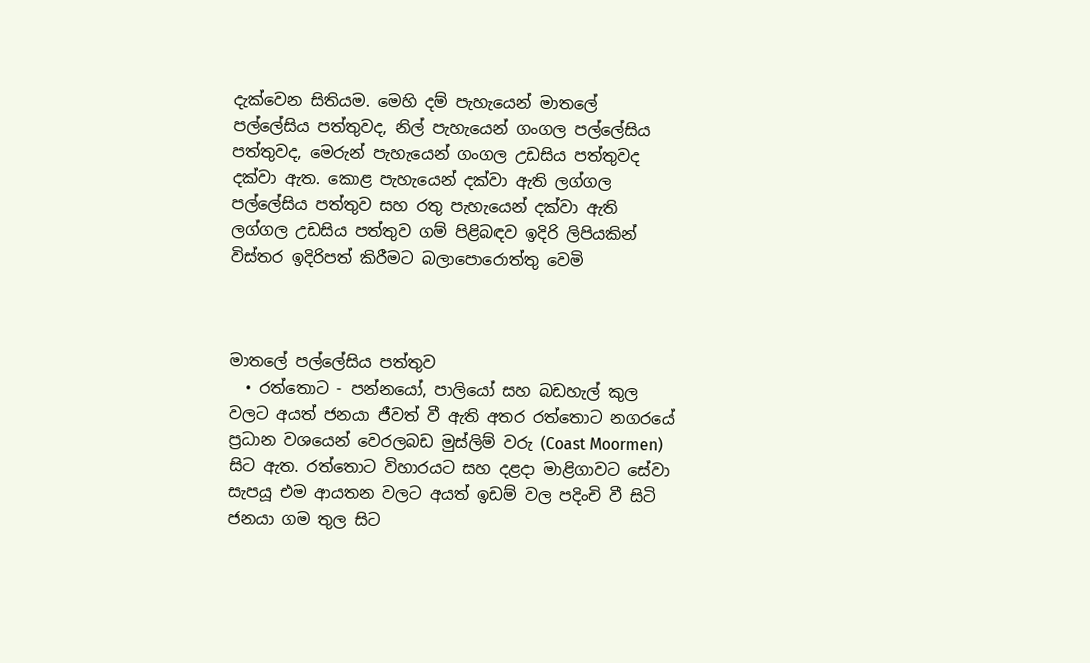දැක්වෙන සිතියම. මෙහි දම් පැහැයෙන් මාතලේ පල්ලේසිය පත්තුවද, නිල් පැහැයෙන් ගංගල පල්ලේසිය පත්තුවද, මෙරුන් පැහැයෙන් ගංගල උඩසිය පත්තුවද  දක්වා ඇත. කොළ පැහැයෙන් දක්වා ඇති ලග්ගල පල්ලේසිය පත්තුව සහ රතු පැහැයෙන් දක්වා ඇති ලග්ගල උඩසිය පත්තුව ගම් පිළිබඳව ඉදිරි ලිපියකින් විස්තර ඉදිරිපත් කිරීමට බලාපොරොත්තු වෙමි



මාතලේ පල්ලේසිය පත්තුව
  • රත්තොට - පන්නයෝ, පාලියෝ සහ බඩහැල් කුල වලට අයත් ජනයා ජීවත් වී ඇති අතර රත්තොට නගරයේ ප්‍රධාන වශයෙන් වෙරලබඩ මුස්ලිම් වරු (Coast Moormen) සිට ඇත. රත්තොට විහාරයට සහ දළදා මාළිගාවට සේවා සැපයූ එම ආයතන වලට අයත් ඉඩම් වල පදිංචි වී සිටි ජනයා ගම තුල සිට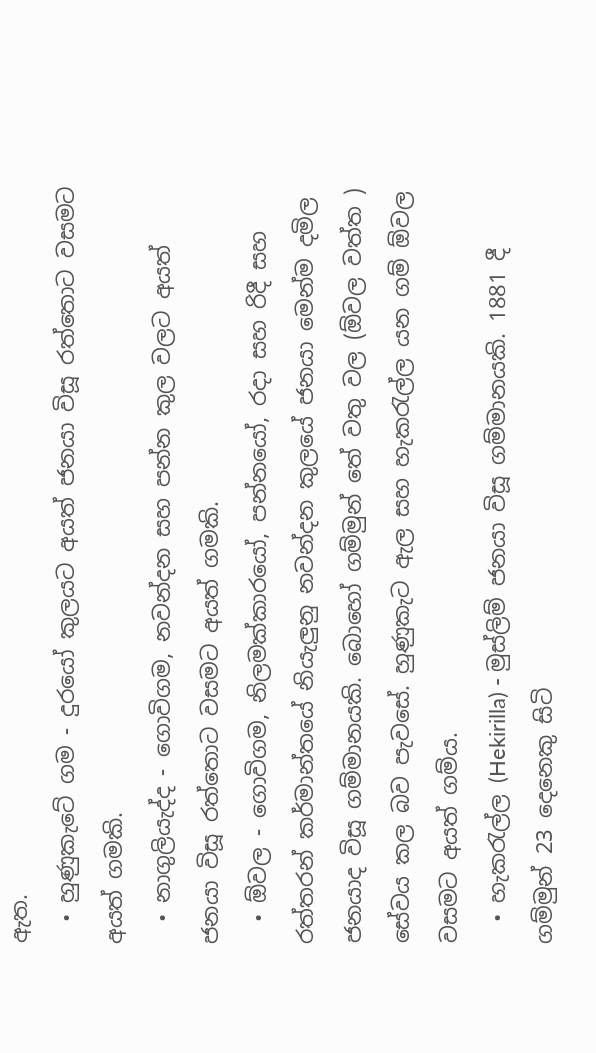ඇත.
  • හුණුකැටේ ගම - දුරයෝ කුලයට අයත් ජනයා විසූ රත්තොට වසමට අයත් ගමකි.
  • නාගුලියැද්ද - ගොවිගම, නවන්දන සහ පන්න කුල වලට අයත් ජනයා විසූ රත්තොට වසමට අයත් ගමකි.
  • ඕවල - ගොවිගම, නිලමක්කාරයෝ, පන්නයෝ, රදා සහ රිදී සහ රත්තරන් කර්මාන්තයේ නියැලුනු නවන්දන කුලයේ ජනයා මෙන්ම දමිල ජනයාද විසූ ගම්මානයකි. බොහෝ ගම්මුන් තේ වතු වල (ඕවල වත්ත ) සේවය කල බව පැවසේ. හුණුකැට ඇල සහ හැකරැල්ල යන ගම් ඕවල වසමට අයත් ගම්ය.
  • හැකරැල්ල (Hekirilla) - මුස්ලිම් ජනයා විසූ ගම්මානයකි. 1881 දී ගම්මුන් 23 දෙනෙකු සිටි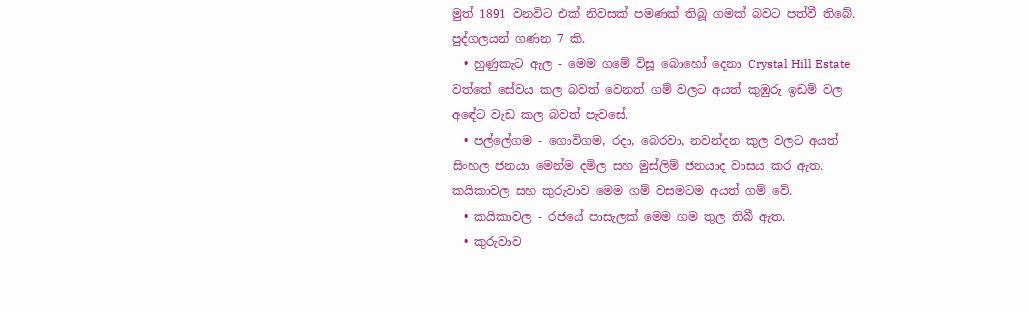මුත් 1891 වනවිට එක් නිවසක් පමණක් තිබූ ගමක් බවට පත්වී තිබේ. පුද්ගලයන් ගණන 7 කි.
  • හුණුකැට ඇල - මෙම ගමේ විසූ බොහෝ දෙනා Crystal Hill Estate වත්තේ සේවය කල බවත් වෙනත් ගම් වලට අයත් කුඹුරු ඉඩම් වල අඳේට වැඩ කල බවත් පැවසේ.
  • පල්ලේගම - ගොවිගම, රදා, බෙරවා, නවන්දන කුල වලට අයත් සිංහල ජනයා මෙන්ම දමිල සහ මුස්ලිම් ජනයාද වාසය කර ඇත. කයිකාවල සහ කුරුවාව මෙම ගම් වසමටම අයත් ගම් වේ.
  • කයිකාවල - රජයේ පාසැලක් මෙම ගම තුල තිබී ඇත.
  • කුරුවාව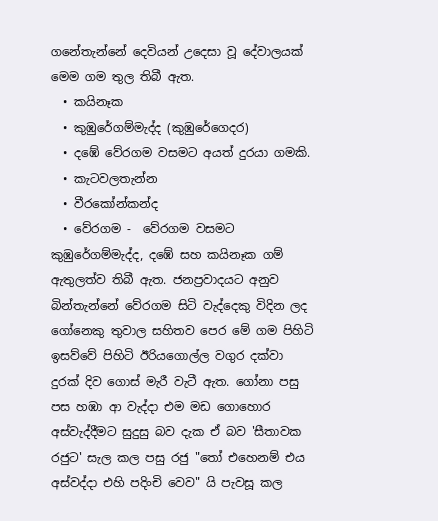ගනේතැන්නේ දෙවියන් උදෙසා වූ දේවාලයක් මෙම ගම තුල තිබී ඇත.
  • කයිනෑක
  • කුඹුරේගම්මැද්ද (කුඹුරේගෙදර)
  • දඹේ වේරගම වසමට අයත් දුරයා ගමකි.
  • කැටවලතැන්න
  • වීරකෝන්කන්ද
  • වේරගම -  වේරගම වසමට කුඹුරේගම්මැද්ද, දඹේ සහ කයිනෑක ගම් ඇතුලත්ව තිබී ඇත. ජනප්‍රවාදයට අනුව බින්තැන්නේ වේරගම සිටි වැද්දෙකු විදින ලද ගෝනෙකු තුවාල සහිතව පෙර මේ ගම පිහිටි ඉසව්වේ පිහිටි ඊරියගොල්ල වගුර දක්වා දුරක් දිව ගොස් මැරී වැටී ඇත. ගෝනා පසු පස හඹා ආ වැද්දා එම මඩ ගොහොර අස්වැද්දීමට සුදුසු බව දැක ඒ බව 'සීතාවක රජුට' සැල කල පසු රජු "තෝ එහෙනම් එය අස්වද්දා එහි පදිංචි වෙව" යි පැවසූ කල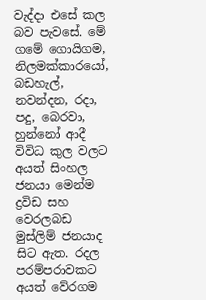වැද්දා එසේ කල බව පැවසේ. මේ ගමේ ගොයිගම, නිලමක්කාරයෝ, බඩහැල්, නවන්දන, රදා, පදු, බෙරවා, හුන්නෝ ආදී විවිධ කුල වලට අයත් සිංහල ජනයා මෙන්ම ද්‍රවිඩ සහ වෙරලබඩ මුස්ලිම් ජනයාද සිට ඇත. රදල පරම්පරාවකට අයත් වේරගම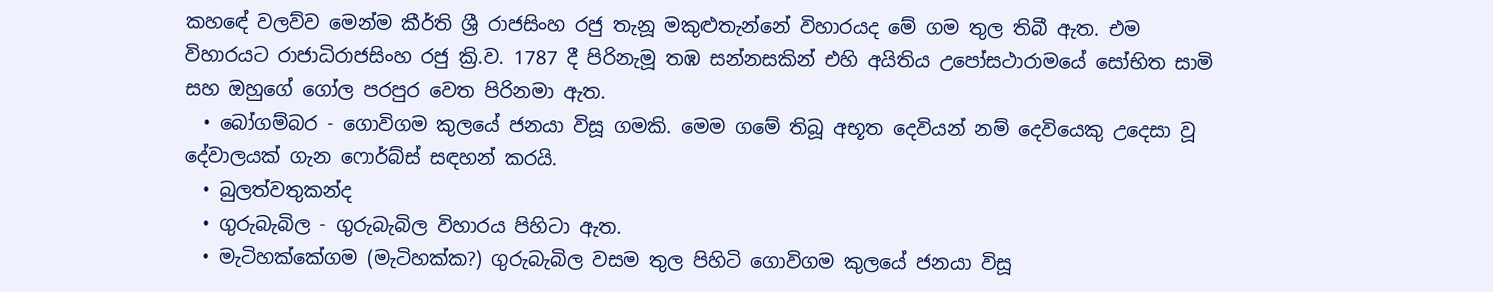කහඳේ වලව්ව මෙන්ම කීර්ති ශ්‍රී රාජසිංහ රජු තැනූ මකුළුතැන්නේ විහාරයද මේ ගම තුල තිබී ඇත. එම විහාරයට රාජාධිරාජසිංහ රජු ක්‍රි.ව. 1787 දී පිරිනැමූ තඹ සන්නසකින් එහි අයිතිය උපෝසථාරාමයේ සෝභිත සාමි සහ ඔහුගේ ගෝල පරපුර වෙත පිරිනමා ඇත.
  • බෝගම්බර - ගොවිගම කුලයේ ජනයා විසූ ගමකි. මෙම ගමේ තිබූ අභූත දෙවියන් නම් දෙවියෙකු උදෙසා වූ දේවාලයක් ගැන ෆොර්බ්ස් සඳහන් කරයි.
  • බුලත්වතුකන්ද
  • ගුරුබැබිල - ගුරුබැබිල විහාරය පිහිටා ඇත.
  • මැටිහක්කේගම (මැටිහක්ක?) ගුරුබැබිල වසම තුල පිහිටි ගොවිගම කුලයේ ජනයා විසූ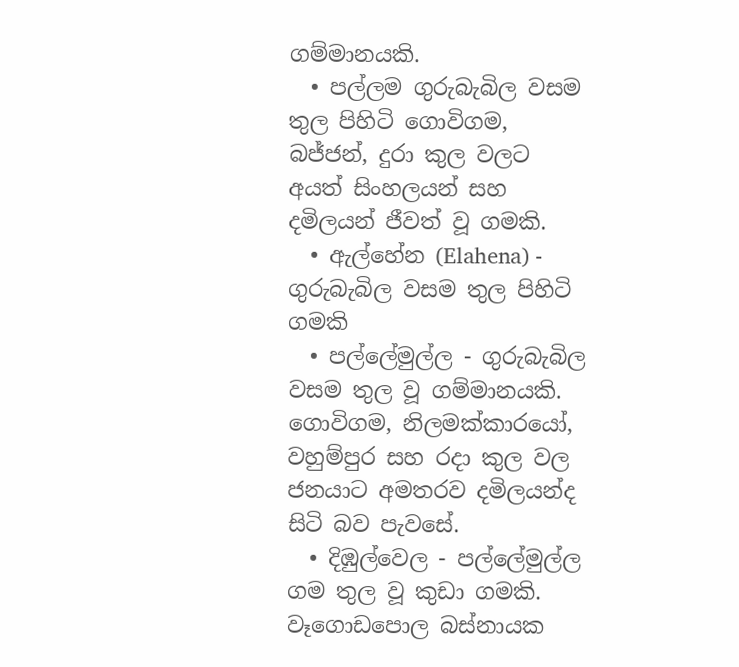ගම්මානයකි.
  • පල්ලම ගුරුබැබිල වසම තුල පිහිටි ගොවිගම, බජ්ජන්, දුරා කුල වලට අයත් සිංහලයන් සහ දමිලයන් ජීවත් වූ ගමකි.
  • ඇල්හේන (Elahena) - ගුරුබැබිල වසම තුල පිහිටි ගමකි
  • පල්ලේමුල්ල - ගුරුබැබිල වසම තුල වූ ගම්මානයකි. ගොවිගම, නිලමක්කාරයෝ, වහුම්පුර සහ රදා කුල වල ජනයාට අමතරව දමිලයන්ද සිටි බව පැවසේ.
  • දිඹුල්වෙල - පල්ලේමුල්ල ගම තුල වූ කුඩා ගමකි. වෑගොඩපොල බස්නායක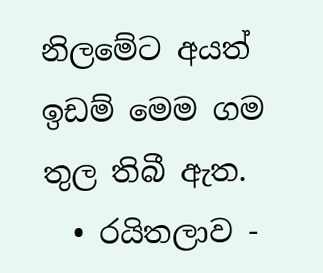නිලමේට අයත් ඉඩම් මෙම ගම තුල තිබී ඇත.
  • රයිතලාව -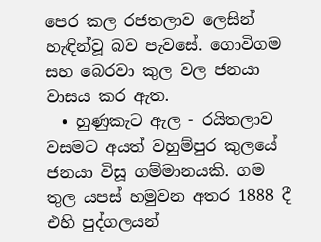පෙර කල රජතලාව ලෙසින් හැඳින්වූ බව පැවසේ. ගොවිගම සහ බෙරවා කුල වල ජනයා වාසය කර ඇත.
  • හුණුකැට ඇල - රයිතලාව වසමට අයත් වහුම්පුර කුලයේ ජනයා විසූ ගම්මානයකි. ගම තුල යපස් හමුවන අතර 1888 දී එහි පුද්ගලයන්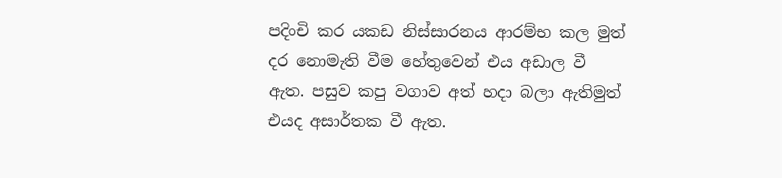පදිංචි කර යකඩ නිස්සාරනය ආරම්භ කල මුත් දර නොමැති වීම හේතුවෙන් එය අඩාල වී ඇත. පසුව කපු වගාව අත් හදා බලා ඇතිමුත් එයද අසාර්තක වී ඇත.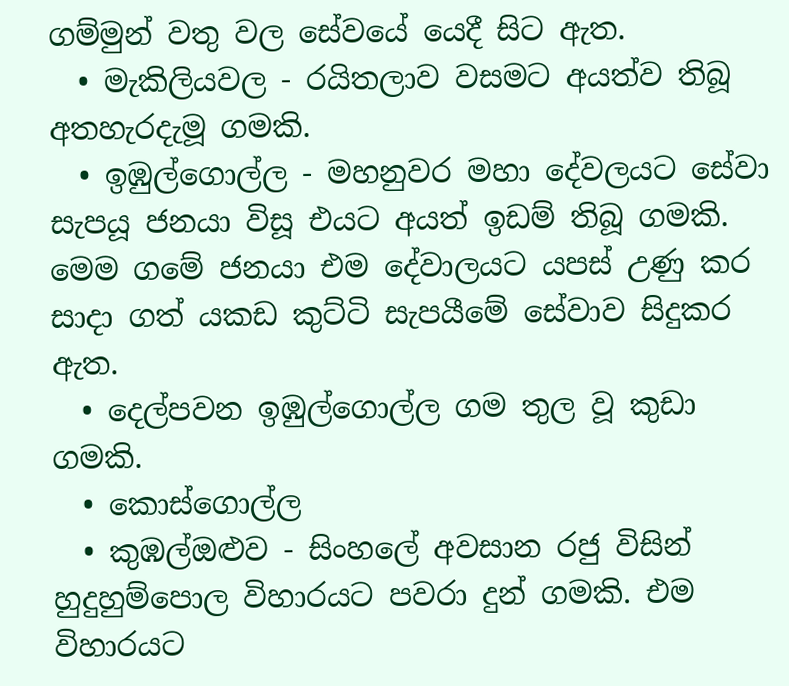ගම්මුන් වතු වල සේවයේ යෙදී සිට ඇත.
  • මැකිලියවල - රයිතලාව වසමට අයත්ව තිබූ අතහැරදැමූ ගමකි.
  • ඉඹුල්ගොල්ල - මහනුවර මහා දේවලයට සේවා සැපයූ ජනයා විසූ එයට අයත් ඉඩම් තිබූ ගමකි. මෙම ගමේ ජනයා එම දේවාලයට යපස් උණු කර සාදා ගත් යකඩ කුට්ටි සැපයීමේ සේවාව සිදුකර ඇත.
  • දෙල්පවන ඉඹුල්ගොල්ල ගම තුල වූ කුඩා ගමකි.
  • කොස්ගොල්ල
  • කුඹල්ඔළුව - සිංහලේ අවසාන රජු විසින් හුදුහුම්පොල විහාරයට පවරා දුන් ගමකි. එම විහාරයට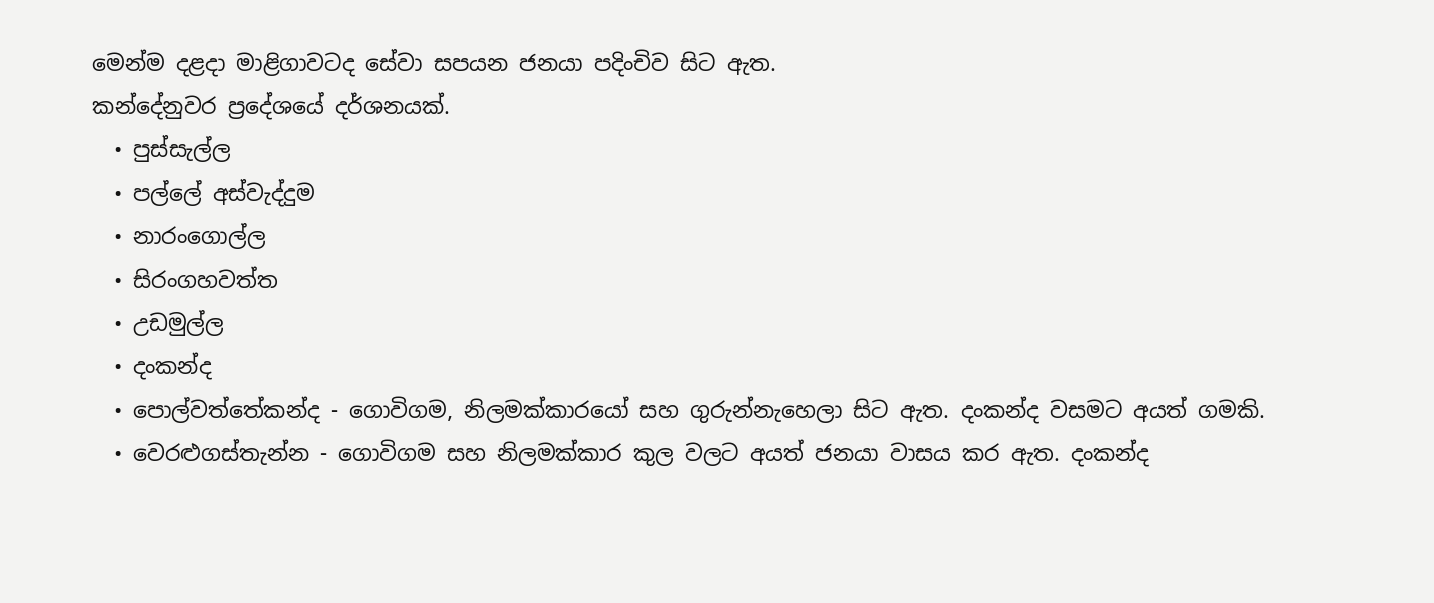මෙන්ම දළදා මාළිගාවටද සේවා සපයන ජනයා පදිංචිව සිට ඇත.
කන්දේනුවර ප්‍රදේශයේ දර්ශනයක්.
  • පුස්සැල්ල
  • පල්ලේ අස්වැද්දුම
  • නාරංගොල්ල
  • සිරංගහවත්ත
  • උඩමුල්ල
  • දංකන්ද
  • පොල්වත්තේකන්ද - ගොවිගම, නිලමක්කාරයෝ සහ ගුරුන්නැහෙලා සිට ඇත. දංකන්ද වසමට අයත් ගමකි.
  • වෙරළුගස්තැන්න - ගොවිගම සහ නිලමක්කාර කුල වලට අයත් ජනයා වාසය කර ඇත. දංකන්ද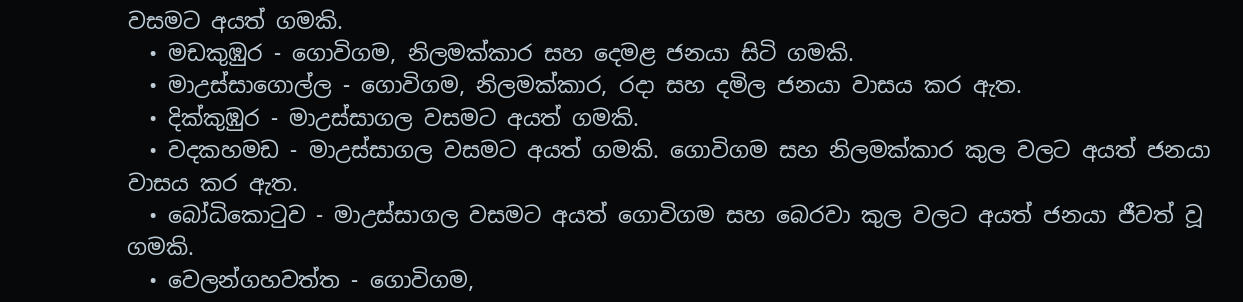වසමට අයත් ගමකි.
  • මඩකුඹුර - ගොවිගම, නිලමක්කාර සහ දෙමළ ජනයා සිටි ගමකි.
  • මාඋස්සාගොල්ල - ගොවිගම, නිලමක්කාර, රදා සහ දමිල ජනයා වාසය කර ඇත.
  • දික්කුඹුර - මාඋස්සාගල වසමට අයත් ගමකි.
  • වදකහමඩ - මාඋස්සාගල වසමට අයත් ගමකි. ගොවිගම සහ නිලමක්කාර කුල වලට අයත් ජනයා වාසය කර ඇත.
  • බෝධිකොටුව - මාඋස්සාගල වසමට අයත් ගොවිගම සහ බෙරවා කුල වලට අයත් ජනයා ජීවත් වූ ගමකි.
  • වෙලන්ගහවත්ත - ගොවිගම,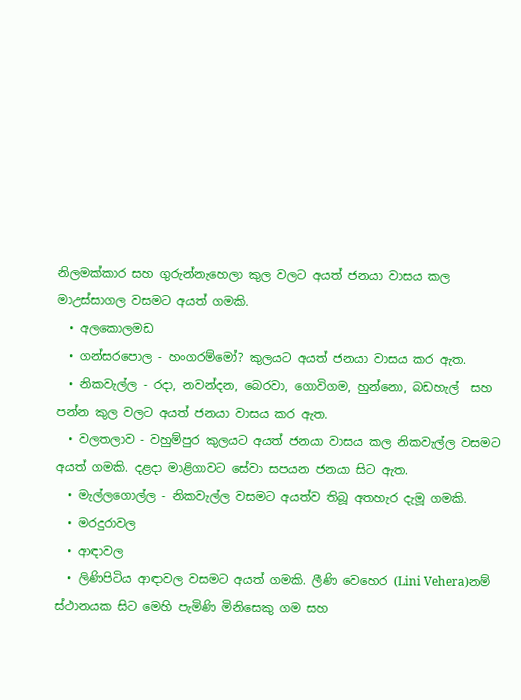නිලමක්කාර සහ ගුරුන්නැහෙලා කුල වලට අයත් ජනයා වාසය කල මාඋස්සාගල වසමට අයත් ගමකි.
  • අලකොලමඩ
  • ගන්සරපොල - හංගරම්මෝ? කුලයට අයත් ජනයා වාසය කර ඇත.
  • නිකවැල්ල - රදා, නවන්දන, බෙරවා, ගොවිගම, හුන්නො, බඩහැල්  සහ පන්න කුල වලට අයත් ජනයා වාසය කර ඇත.
  • වලතලාව - වහුම්පුර කුලයට අයත් ජනයා වාසය කල නිකවැල්ල වසමට අයත් ගමකි. දළදා මාළිගාවට සේවා සපයන ජනයා සිට ඇත.
  • මැල්ලගොල්ල - නිකවැල්ල වසමට අයත්ව තිබූ අතහැර දැමූ ගමකි.
  • මරදුරාවල
  • ආඳාවල
  • ලිණිපිටිය ආඳාවල වසමට අයත් ගමකි. ලීණි වෙහෙර (Lini Vehera)නම් ස්ථානයක සිට මෙහි පැමිණි මිනිසෙකු ගම සහ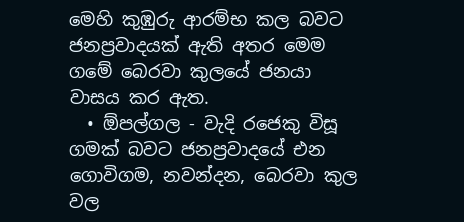මෙහි කුඹුරු ආරම්භ කල බවට ජනප්‍රවාදයක් ඇති අතර මෙම ගමේ බෙරවා කුලයේ ජනයා වාසය කර ඇත.
  • ඕපල්ගල - වැදි රජෙකු විසූ ගමක් බවට ජනප්‍රවාදයේ එන ගොවිගම, නවන්දන, බෙරවා කුල වල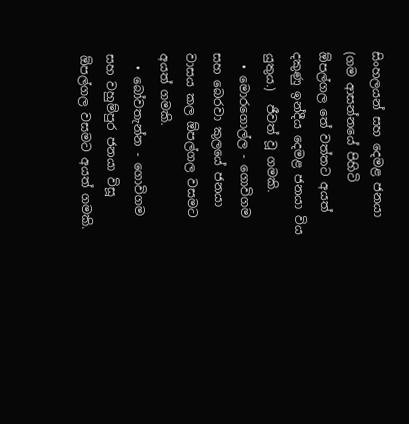සිංහලයන් සහ දෙමළ ජනයා (ගම ආසන්නයේ පිහිටි ඕපල්ගල තේ වත්තට අයත් දකුණු ඉන්දීය දෙමළ ජනයා විය යුතුය.)  ජීවත් වූ ගමකි.
  • මොරගොල්ල - ගොවිගම සහ බෙරවා කුලයේ ජනයා වාසය කල ඕපල්ගල වසමට අයත් ගමකි.
  • බෝවතැන්න - ගොවිගම සහ වහුම්පුර ජනයා විසූ ඕපල්ගල වසමට අයත් ගමකි.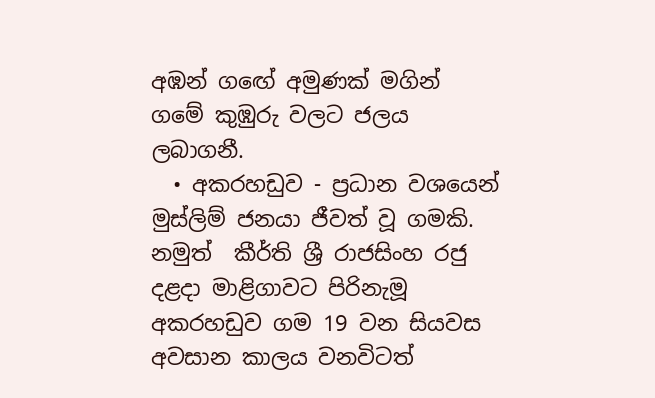අඹන් ගඟේ අමුණක් මගින් ගමේ කුඹුරු වලට ජලය ලබාගනී.
  • අකරහඩුව - ප්‍රධාන වශයෙන් මුස්ලිම් ජනයා ජීවත් වූ ගමකි. නමුත්  කීර්ති ශ්‍රී රාජසිංහ රජු දළදා මාළිගාවට පිරිනැමූ අකරහඩුව ගම 19 වන සියවස අවසාන කාලය වනවිටත්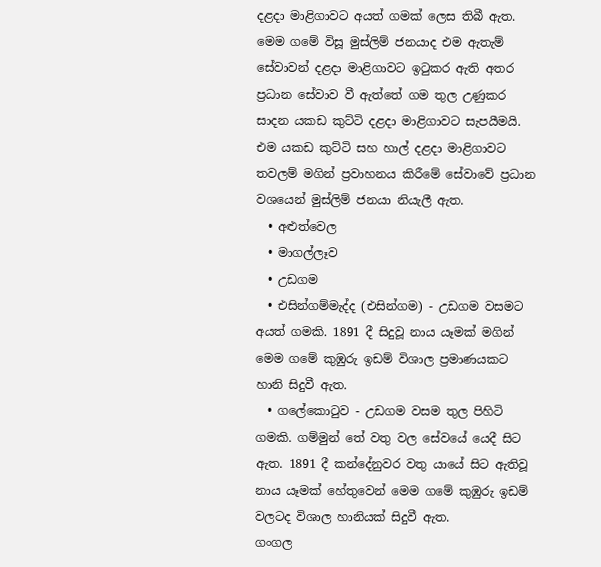දළදා මාළිගාවට අයත් ගමක් ලෙස තිබී ඇත.  මෙම ගමේ විසූ මුස්ලිම් ජනයාද එම ඇතැම් සේවාවන් දළදා මාළිගාවට ඉටුකර ඇති අතර ප්‍රධාන සේවාව වී ඇත්තේ ගම තුල උණුකර සාදන යකඩ කුට්ටි දළදා මාළිගාවට සැපයීමයි.  එම යකඩ කුට්ටි සහ හාල් දළදා මාළිගාවට තවලම් මගින් ප්‍රවාහනය කිරීමේ සේවාවේ ප්‍රධාන වශයෙන් මුස්ලිම් ජනයා නියැලී ඇත.
  • අළුත්වෙල
  • මාගල්ලෑව
  • උඩගම
  • එසින්ගම්මැද්ද (එසින්ගම) - උඩගම වසමට අයත් ගමකි. 1891 දී සිදුවූ නාය යෑමක් මගින් මෙම ගමේ කුඹුරු ඉඩම් විශාල ප්‍රමාණයකට හානි සිදුවී ඇත.
  • ගලේකොටුව - උඩගම වසම තුල පිහිටි ගමකි. ගම්මුන් තේ වතු වල සේවයේ යෙදී සිට ඇත. 1891 දී කන්දේනුවර වතු යායේ සිට ඇතිවූ නාය යෑමක් හේතුවෙන් මෙම ගමේ කුඹුරු ඉඩම් වලටද විශාල හානියක් සිදුවී ඇත.
ගංගල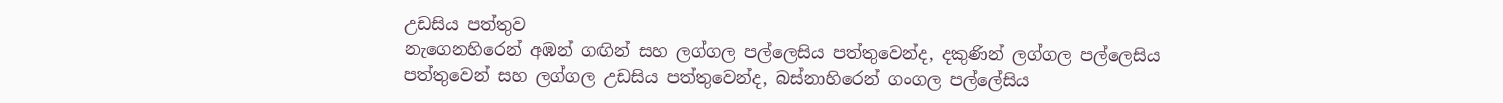උඩසිය පත්තුව
නැගෙනහිරෙන් අඹන් ගඟින් සහ ලග්ගල පල්ලෙසිය පත්තුවෙන්ද, දකුණින් ලග්ගල පල්ලෙසිය පත්තුවෙන් සහ ලග්ගල උඩසිය පත්තුවෙන්ද, බස්නාහිරෙන් ගංගල පල්ලේසිය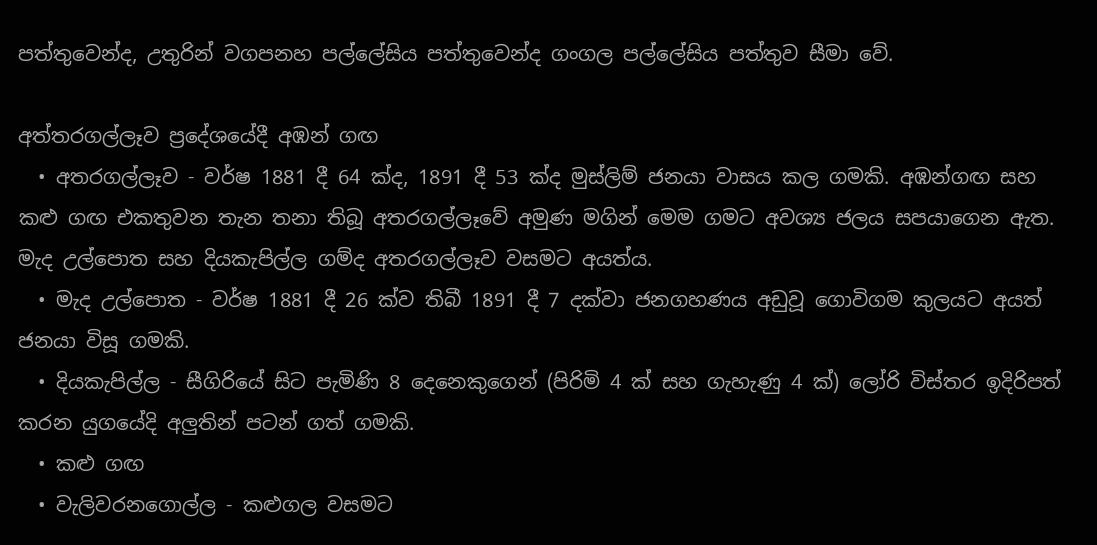පත්තුවෙන්ද, උතුරින් වගපනහ පල්ලේසිය පත්තුවෙන්ද ගංගල පල්ලේසිය පත්තුව සීමා වේ.

අත්තරගල්ලෑව ප්‍රදේශයේදී අඹන් ගඟ
  • අතරගල්ලෑව - වර්ෂ 1881 දී 64 ක්ද, 1891 දී 53 ක්ද මුස්ලිම් ජනයා වාසය කල ගමකි. අඹන්ගඟ සහ කළු ගඟ එකතුවන තැන තනා තිබූ අතරගල්ලෑවේ අමුණ මගින් මෙම ගමට අවශ්‍ය ජලය සපයාගෙන ඇත. මැද උල්පොත සහ දියකැපිල්ල ගම්ද අතරගල්ලෑව වසමට අයත්ය.
  • මැද උල්පොත - වර්ෂ 1881 දී 26 ක්ව තිබී 1891 දී 7 දක්වා ජනගහණය අඩුවූ ගොවිගම කුලයට අයත් ජනයා විසූ ගමකි.
  • දියකැපිල්ල - සීගිරියේ සිට පැමිණි 8 දෙනෙකුගෙන් (පිරිමි 4 ක් සහ ගැහැණු 4 ක්) ලෝරි විස්තර ඉදිරිපත් කරන යුගයේදි අලුතින් පටන් ගත් ගමකි.
  • කළු ගඟ
  • වැලිවරනගොල්ල - කළුගල වසමට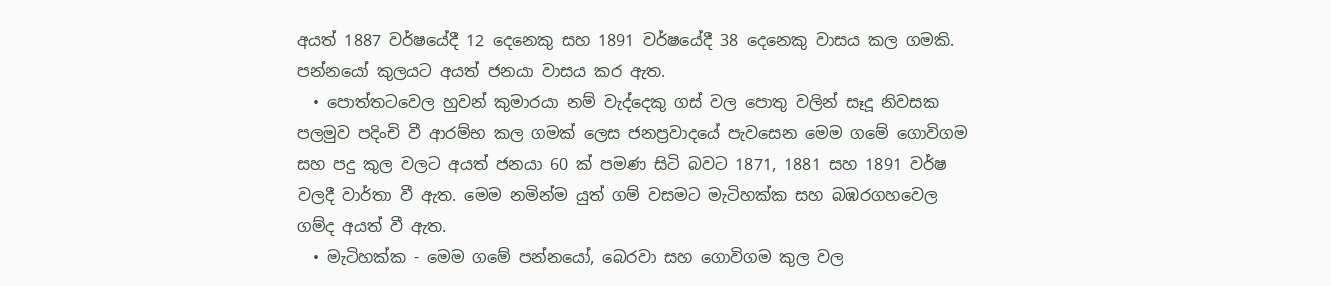අයත් 1887 වර්ෂයේදී 12 දෙනෙකු සහ 1891 වර්ෂයේදී 38 දෙනෙකු වාසය කල ගමකි. පන්නයෝ කුලයට අයත් ජනයා වාසය කර ඇත.
  • පොත්තටවෙල හුවන් කුමාරයා නම් වැද්දෙකු ගස් වල පොතු වලින් සෑදූ නිවසක පලමුව පදිංචි වී ආරම්භ කල ගමක් ලෙස ජනප්‍රවාදයේ පැවසෙන මෙම ගමේ ගොවිගම සහ පදු කුල වලට අයත් ජනයා 60 ක් පමණ සිටි බවට 1871, 1881 සහ 1891 වර්ෂ වලදී වාර්තා වී ඇත. මෙම නමින්ම යුත් ගම් වසමට මැටිහක්ක සහ බඹරගහවෙල ගම්ද අයත් වී ඇත.
  • මැටිහක්ක - මෙම ගමේ පන්නයෝ, බෙරවා සහ ගොවිගම කුල වල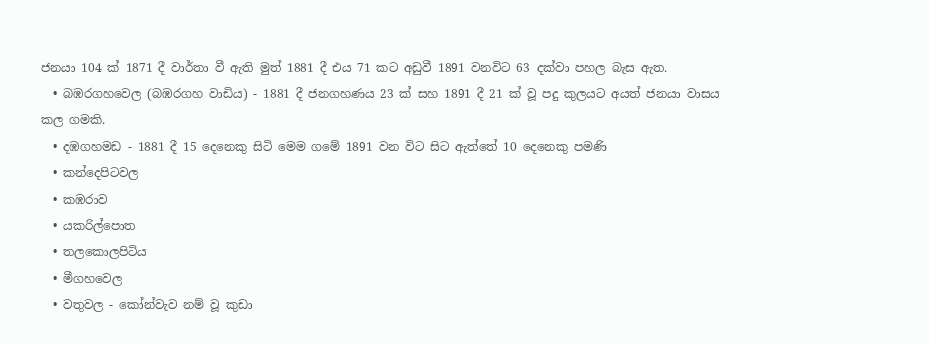ජනයා 104 ක් 1871 දී වාර්තා වී ඇති මුත් 1881 දී එය 71 කට අඩුවී 1891 වනවිට 63 දක්වා පහල බැස ඇත.
  • බඹරගහවෙල (බඹරගහ වාඩිය) - 1881 දී ජනගහණය 23 ක් සහ 1891 දී 21 ක් වූ පදු කුලයට අයත් ජනයා වාසය කල ගමකි.
  • දඹගහමඩ - 1881 දී 15 දෙනෙකු සිටි මෙම ගමේ 1891 වන විට සිට ඇත්තේ 10 දෙනෙකු පමණි
  • කන්දෙපිටවල
  • කඹරාව
  • යකරිල්පොත
  • තලකොලපිටිය
  • මීගහවෙල
  • වතුවල - කෝන්වැව නම් වූ කුඩා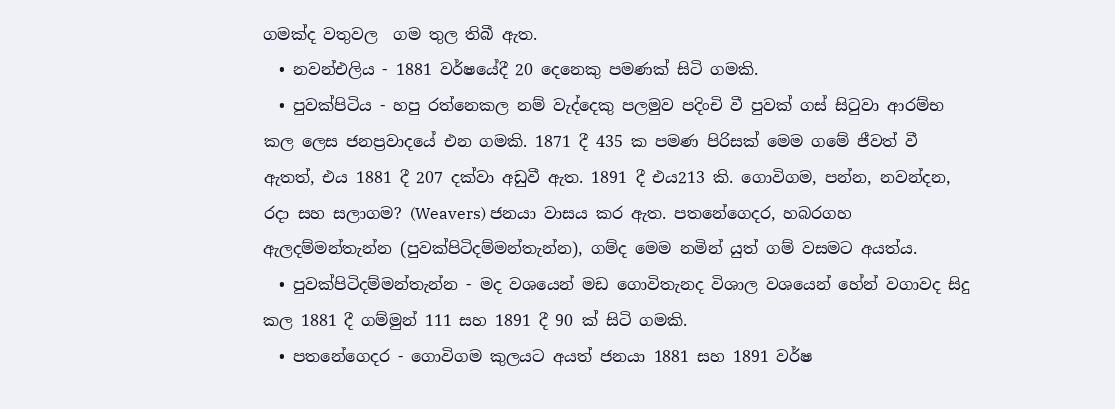ගමක්ද වතුවල  ගම තුල තිබී ඇත.
  • නවන්එලිය - 1881 වර්ෂයේදී 20 දෙනෙකු පමණක් සිටි ගමකි.
  • පුවක්පිටිය - හපු රත්නෙකල නම් වැද්දෙකු පලමුව පදිංචි වී පුවක් ගස් සිටුවා ආරම්භ කල ලෙස ජනප්‍රවාදයේ එන ගමකි. 1871 දී 435 ක පමණ පිරිසක් මෙම ගමේ ජීවත් වී ඇතත්, එය 1881 දී 207 දක්වා අඩුවී ඇත. 1891 දී එය213 කි. ගොවිගම, පන්න, නවන්දන, රදා සහ සලාගම? (Weavers) ජනයා වාසය කර ඇත. පතනේගෙදර, හබරගහ ඇලදම්මන්තැන්න (පුවක්පිටිදම්මන්තැන්න), ගම්ද මෙම නමින් යුත් ගම් වසමට අයත්ය.
  • පුවක්පිටිදම්මන්තැන්න - මද වශයෙන් මඩ ගොවිතැනද විශාල වශයෙන් හේන් වගාවද සිදු කල 1881 දී ගම්මුන් 111 සහ 1891 දී 90 ක් සිටි ගමකි.
  • පතනේගෙදර - ගොවිගම කුලයට අයත් ජනයා 1881 සහ 1891 වර්ෂ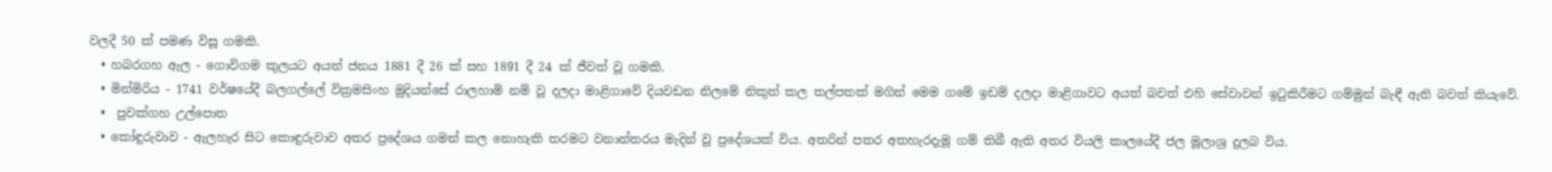වලදී 50 ක් පමණ විසූ ගමකි.
  • හබරගහ ඇල - ගොවිගම කුලයට අයත් ජනය 1881 දී 26 ක් සහ 1891 දී 24 ක් ජීවත් වූ ගමකි.
  • මින්මිරිය - 1741 වර්ෂයේදී බලගල්ලේ වික්‍රමසිංහ මුදියන්සේ රාලහාමි නම් වූ දලදා මාළිගාවේ දියවඩන නිලමේ නිකුත් කල තල්පතක් මගින් මෙම ගමේ ඉඩම් දලදා මාළිගාවට අයත් බවත් එහි සේවාවන් ඉටුකිරීමට ගම්මුන් බැඳී ඇති බවත් කියැවේ.
  •  පුවක්ගහ උල්පොත
  • කෝඳුරුවාව - ඇලහැර සිට කොඳුරුවාව අතර ප්‍රදේශය ගමන් කල නොහැකි තරමට වනාන්තරය මැදින් වූ ප්‍රදේශයක් විය. අතරින් පතර අතහැරදැමූ ගම් තිබී ඇති අතර වියලි කාලයේදී ජල මූලාශ්‍ර දුලබ විය.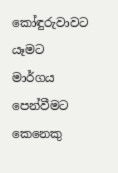කෝඳුරුවාවට යෑමට මාර්ගය පෙන්වීමට කෙනෙකු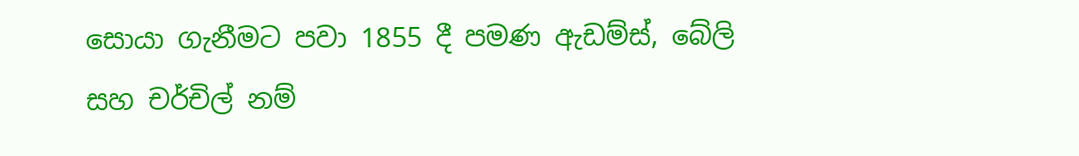සොයා ගැනීමට පවා 1855 දී පමණ ඇඩම්ස්, බේලි සහ චර්චිල් නම්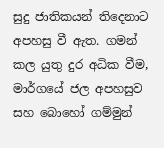සුදු ජාතිකයන් තිදෙනාට අපහසු වී ඇත. ගමන් කල යුතු දුර අධික වීම, මාර්ගයේ ජල අපහසුව සහ බොහෝ ගම්මුන්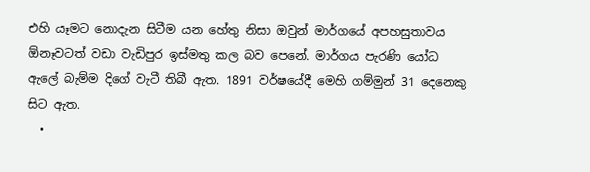එහි යෑමට නොදැන සිටීම යන හේතු නිසා ඔවුන් මාර්ගයේ අපහසුතාවය ඕනෑවටත් වඩා වැඩිපුර ඉස්මතු කල බව පෙනේ. මාර්ගය පැරණි යෝධ ඇලේ බැම්ම දිගේ වැටී තිබී ඇත. 1891 වර්ෂයේදී මෙහි ගම්මුන් 31 දෙනෙකු සිට ඇත.
  •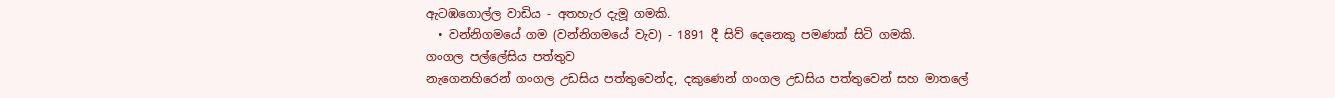ඇටඹගොල්ල වාඩිය - අතහැර දැමූ ගමකි.
  • වන්නිගමයේ ගම (වන්නිගමයේ වැව) - 1891 දී සිව් දෙනෙකු පමණක් සිටි ගමකි.
ගංගල පල්ලේසිය පත්තුව
නැගෙනහිරෙන් ගංගල උඩසිය පත්තුවෙන්ද, දකුණෙන් ගංගල උඩසිය පත්තුවෙන් සහ මාතලේ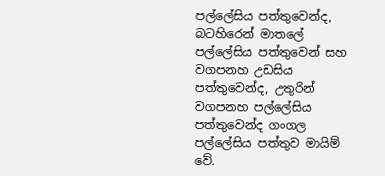පල්ලේසිය පත්තුවෙන්ද, බටහිරෙන් මාතලේ පල්ලේසිය පත්තුවෙන් සහ වගපනහ උඩසිය පත්තුවෙන්ද, උතුරින් වගපනහ පල්ලේසිය පත්තුවෙන්ද ගංගල පල්ලේසිය පත්තුව මායිම් වේ.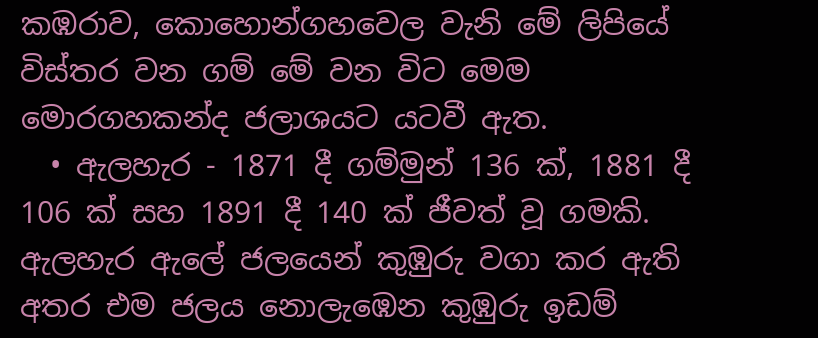කඹරාව, කොහොන්ගහවෙල වැනි මේ ලිපියේ විස්තර වන ගම් මේ වන විට මෙම මොරගහකන්ද ජලාශයට යටවී ඇත.
  • ඇලහැර - 1871 දී ගම්මුන් 136 ක්, 1881 දී 106 ක් සහ 1891 දී 140 ක් ජීවත් වූ ගමකි. ඇලහැර ඇලේ ජලයෙන් කුඹුරු වගා කර ඇති අතර එම ජලය නොලැඹෙන කුඹුරු ඉඩම්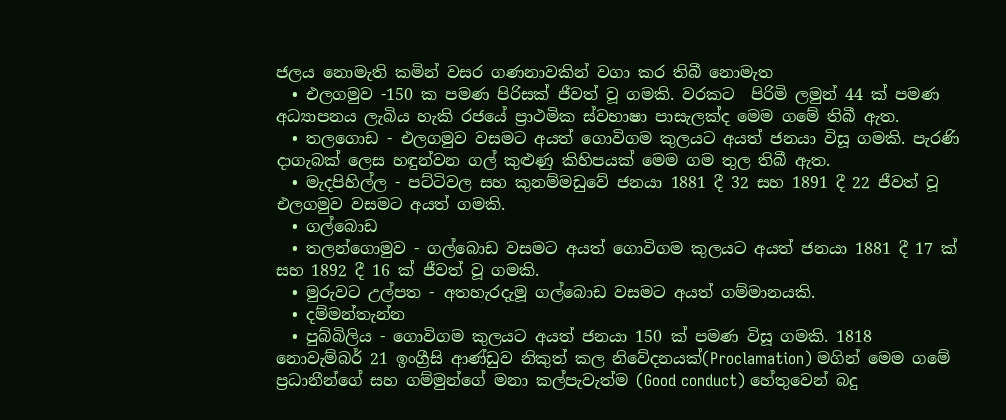ජලය නොමැති කමින් වසර ගණනාවකින් වගා කර තිබී නොමැත
  • එලගමුව -150 ක පමණ පිරිසක් ජීවත් වූ ගමකි. වරකට  පිරිමි ලමුන් 44 ක් පමණ අධ්‍යාපනය ලැබිය හැකි රජයේ ප්‍රාථමික ස්වභාෂා පාසැලක්ද මෙම ගමේ තිබී ඇත.
  • තලගොඩ - එලගමුව වසමට අයත් ගොවිගම කුලයට අයත් ජනයා විසූ ගමකි. පැරණි දාගැබක් ලෙස හඳුන්වන ගල් කුළුණු කිහිපයක් මෙම ගම තුල තිබී ඇත.
  • මැදපිහිල්ල - පට්ටිවල සහ කුනම්මඩුවේ ජනයා 1881 දී 32 සහ 1891 දී 22 ජීවත් වූ එලගමුව වසමට අයත් ගමකි.
  • ගල්බොඩ
  • තලන්ගොමුව - ගල්බොඩ වසමට අයත් ගොවිගම කුලයට අයත් ජනයා 1881 දී 17 ක් සහ 1892 දී 16 ක් ජීවත් වූ ගමකි.
  • මුරුවට උල්පත - අතහැරදැමූ ගල්බොඩ වසමට අයත් ගම්මානයකි.
  • දම්මන්තැන්න
  • පුබ්බිලිය - ගොවිගම කුලයට අයත් ජනයා 150 ක් පමණ විසූ ගමකි. 1818 නොවැම්බර් 21 ඉංග්‍රීසි ආණ්ඩුව නිකුත් කල නිවේදනයක්(Proclamation) මගින් මෙම ගමේ ප්‍රධානීන්ගේ සහ ගම්මුන්ගේ මනා කල්පැවැත්ම (Good conduct) හේතුවෙන් බදු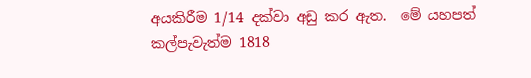අයකිරීම 1/14 දක්වා අඩු කර ඇත.  මේ යහපත් කල්පැවැත්ම 1818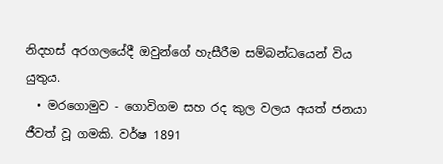නිදහස් අරගලයේදී ඔවුන්ගේ හැසීරීම සම්බන්ධයෙන් විය යුතුය.
  • මරගොමුව - ගොවිගම සහ රද කුල වල‍ය අයත් ජනයා ජීවත් වූ ගමකි. වර්ෂ 1891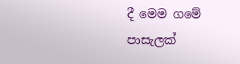දී මෙම ගමේ පාසැලක්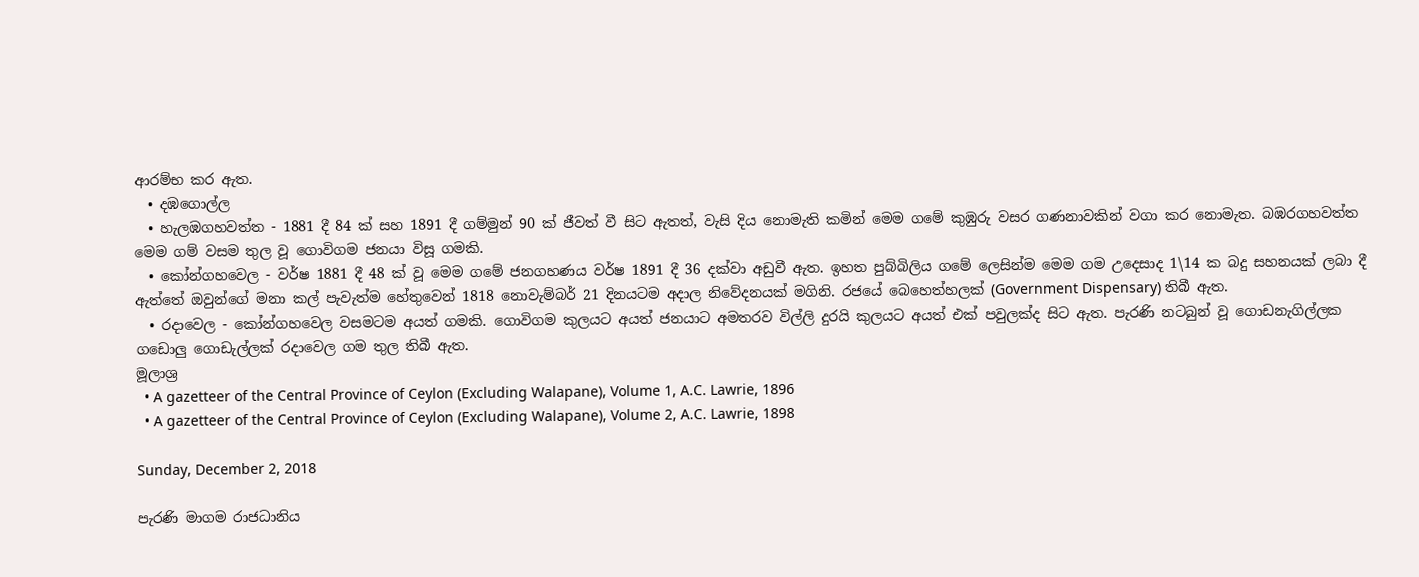ආරම්භ කර ඇත.
  • දඹගොල්ල
  • හැලඹගහවත්ත - 1881 දී 84 ක් සහ 1891 දී ගම්මුන් 90 ක් ජීවත් වී සිට ඇතත්, වැසි දිය නොමැති කමින් මෙම ගමේ කුඹුරු වසර ගණනාවකින් වගා කර නොමැත. බඹරගහවත්ත මෙම ගම් වසම තුල වූ ගොවිගම ජනයා විසූ ගමකි.
  • කෝන්ගහවෙල - වර්ෂ 1881 දී 48 ක් වූ මෙම ගමේ ජනගහණය වර්ෂ 1891 දී 36 දක්වා අඩුවී ඇත. ඉහත පුබ්බිලිය ගමේ ලෙසින්ම මෙම ගම උදෙසාද 1\14 ක බදු සහනයක් ලබා දී ඇත්තේ ඔවුන්ගේ මනා කල් පැවැත්ම හේතුවෙන් 1818 නොවැම්බර් 21 දිනයටම අදාල නිවේදනයක් මගිනි. රජයේ බෙහෙත්හලක් (Government Dispensary) තිබී ඇත.
  • රදාවෙල - කෝන්ගහවෙල වසමටම අයත් ගමකි. ගොවිගම කුලයට අයත් ජනයාට අමතරව විල්ලි දුරයි කුලයට අයත් එක් පවුලක්ද සිට ඇත. පැරණි නටබුන් වූ ගොඩනැගිල්ලක ගඩොලු ගොඩැල්ලක් රදාවෙල ගම තුල තිබී ඇත.
මූලාශ්‍ර
  • A gazetteer of the Central Province of Ceylon (Excluding Walapane), Volume 1, A.C. Lawrie, 1896
  • A gazetteer of the Central Province of Ceylon (Excluding Walapane), Volume 2, A.C. Lawrie, 1898

Sunday, December 2, 2018

පැරණි මාගම රාජධානිය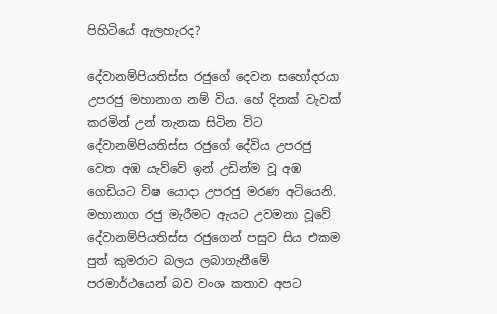පිහිටියේ ඇලහැරද?

දේවානම්පියතිස්ස රජුගේ දෙවන සහෝදරයා උපරජු මහානාග නම් විය. හේ දිනක් වැවක් කරමින් උන් තැනක සිටින විට දේවානම්පියතිස්ස රජුගේ දේවිය උපරජු වෙත අඹ යැව්වේ ඉන් උඩින්ම වූ අඹ ගෙඩියට විෂ යොදා උපරජු මරණ අටියෙනි. මහානාග රජු මැරීමට ඇයට උවමනා වූවේ දේවානම්පියතිස්ස රජුගෙන් පසුව සිය එකම පුත් කුමරාට බලය ලබාගැනීමේ පරමාර්ථයෙන් බව වංශ කතාව අපට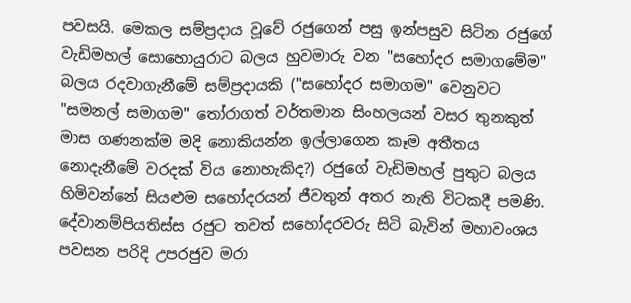පවසයි. මෙකල සම්ප්‍රදාය වූවේ රජුගෙන් පසු ඉන්පසුව සිටින රජුගේ වැඩිමහල් සොහොයුරාට බලය හුවමාරු වන "සහෝදර සමාගමේම" බලය රදවාගැනීමේ සම්ප්‍රදායකි ("සහෝදර සමාගම" වෙනුවට "සමනල් සමාගම" තෝරාගත් වර්තමාන සිංහලයන් වසර තුනකුත් මාස ගණනක්ම මදි නොකියන්න ඉල්ලාගෙන කෑම අතීතය නොදැනීමේ වරදක් විය නොහැකිද?) රජුගේ වැඩිමහල් පුතුට බලය හිමිවන්නේ සියළුම සහෝදරයන් ජීවතුන් අතර නැති විටකදී පමණි. දේවානම්පියතිස්ස රජුට තවත් සහෝදරවරු සිටි බැවින් මහාවංශය පවසන පරිදි උපරජුව මරා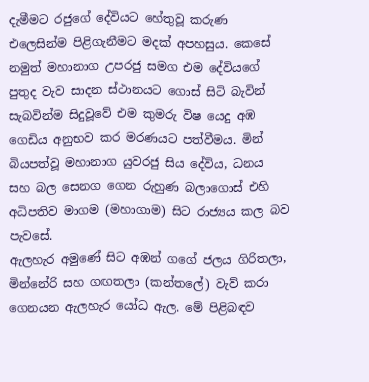දැමීමට රජුගේ දේවියට හේතුවූ කරුණ එලෙසින්ම පිළිගැනීමට මදක් අපහසුය. කෙසේ නමුත් මහානාග උපරජු සමග එම දේවියගේ පුතුද වැව සාදන ස්ථානයට ගොස් සිටි බැවින්  සැබවින්ම සිදුවූවේ එම කුමරු විෂ යෙදු අඹ ගෙඩිය අනුභව කර මරණයට පත්වීමය. මින් බියපත්වූ මහානාග යුවරජු සිය දේවිය, ධනය සහ බල සෙනග ගෙන රුහුණ බලාගොස් එහි අධිපතිව මාගම (මහාගාම) සිට රාජ්‍යය කල බව පැවසේ.
ඇලහැර අමුණේ සිට අඹන් ගගේ ජලය ගිරිතලා, මින්නේරි සහ ගඟතලා (කන්තලේ) වැව් කරා ගෙනයන ඇලහැර යෝධ ඇල. මේ පිළිබඳව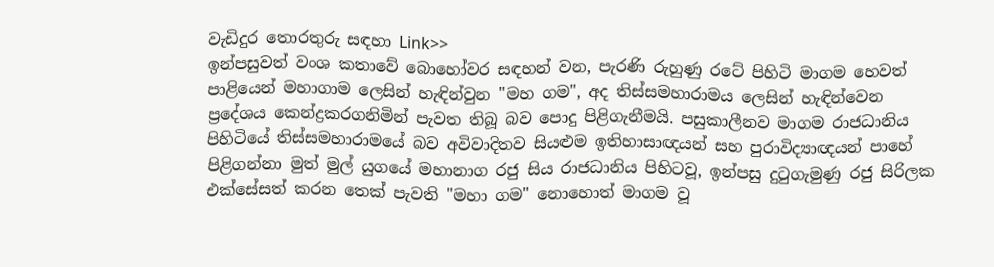වැඩිදුර තොරතුරු සඳහා Link>>
ඉන්පසුවත් වංශ කතාවේ බොහෝවර සඳහන් වන, පැරණි රුහුණු රටේ පිහිටි මාගම හෙවත් පාළියෙන් මහාගාම ලෙසින් හැඳින්වුන "මහ ගම", අද තිස්සමහාරාමය ලෙසින් හැඳින්වෙන ප්‍රදේශය කෙන්ද්‍රකරගනිමින් පැවත තිබූ බව පොදු පිළිගැනීමයි. පසුකාලීනව මාගම රාජධානිය පිහිටියේ තිස්සමහාරාමයේ බව අවිවාදිතව සියළුම ඉතිහාසාඥයන් සහ පුරාවිද්‍යාඥයන් පාහේ පිළිගන්නා මුත් මුල් යුගයේ මහානාග රජු සිය රාජධානිය පිහිටවූ, ඉන්පසු දුටුගැමුණු රජු සිරිලක එක්සේසත් කරන තෙක් පැවති "මහා ගම" නොහොත් මාගම වූ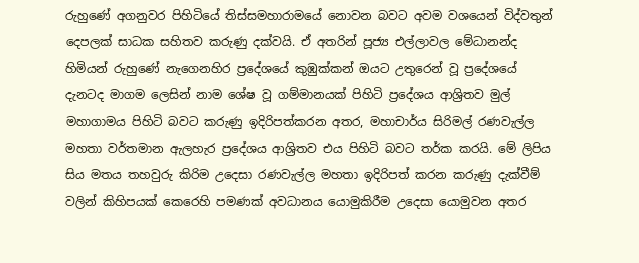රුහුණේ අගනුවර පිහිටියේ තිස්සමහාරාමයේ නොවන බවට අවම වශයෙන් විද්වතුන් දෙපලක් සාධක සහිතව කරුණු දක්වයි. ඒ අතරින් පූජ්‍ය එල්ලාවල මේධානන්ද හිමියන් රුහුණේ නැගෙනහිර ප්‍රදේශයේ කුඹුක්කන් ඔයට උතුරෙන් වූ ප්‍රදේශයේ දැනටද මාගම ලෙසින් නාම ශේෂ වූ ගම්මානයක් පිහිටි ප්‍රදේශය ආශ්‍රිතව මුල් මහාගාමය පිහිටි බවට කරුණු ඉදිරිපත්කරන අතර, මහාචාර්ය සිරිමල් රණවැල්ල මහතා වර්තමාන ඇලහැර ප්‍රදේශය ආශ්‍රිතව එය පිහිටි බවට තර්ක කරයි. මේ ලිපිය සිය මතය තහවුරු කිරිම උදෙසා රණවැල්ල මහතා ඉදිරිපත් කරන කරුණු දැක්වීම් වලින් කිහිපයක් කෙරෙහි පමණක් අවධානය යොමුකිරීම උදෙසා යොමුවන අතර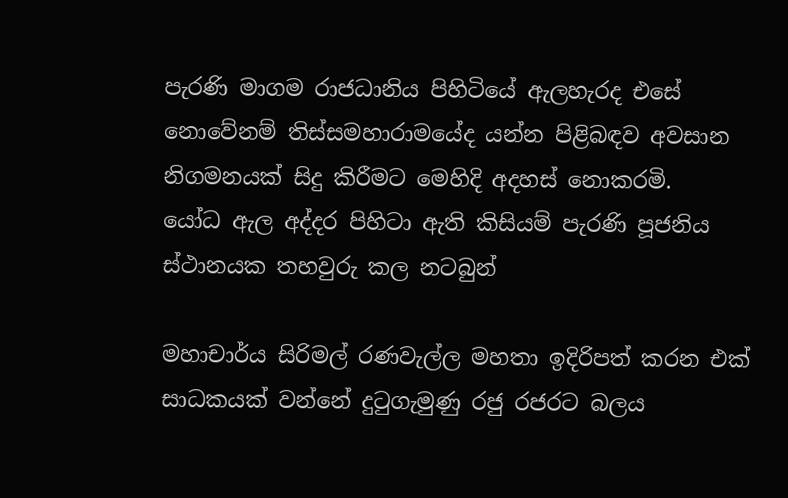පැරණි මාගම රාජධානිය පිහිටියේ ඇලහැරද එසේ නොවේනම් තිස්සමහාරාමයේද යන්න පිළිබඳව අවසාන නිගමනයක් සිදු කිරීමට මෙහිදි අදහස් නොකරමි.
යෝධ ඇල අද්දර පිහිටා ඇති කිසියම් පැරණි පූජනිය ස්ථානයක තහවුරු කල නටබුන්

මහාචාර්ය සිරිමල් රණවැල්ල මහතා ඉදිරිපත් කරන එක් සාධකයක් වන්නේ දුටුගැමුණු රජු රජරට බලය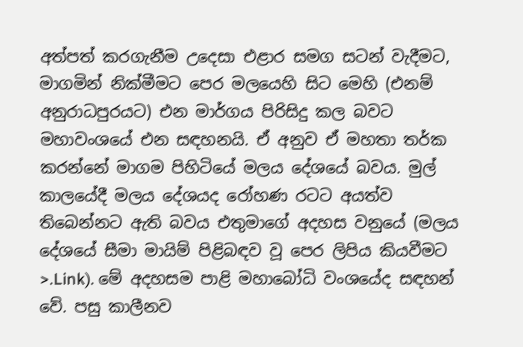අත්පත් කරගැනීම උදෙසා එළාර සමග සටන් වැදීමට, මාගමින් නික්මීමට පෙර මලයෙහි සිට මෙහි (එනම් අනුරාධපුරයට) එන මාර්ගය පිරිසිදු කල බවට මහාවංශයේ එන සඳහනයි. ඒ අනුව ඒ මහතා තර්ක කරන්නේ මාගම පිහිටියේ මලය දේශයේ බවය. මුල් කාලයේදී මලය දේශයද රෝහණ රටට අයත්ව තිබෙන්නට ඇති බවය එතුමාගේ අදහස වනුයේ (මලය දේශයේ සීමා මායිම් පිළිබඳව වූ පෙර ලිපිය කියවීමට >.Link). මේ අදහසම පාළි මහාබෝධි වංශයේද සඳහන් වේ. පසු කාලීනව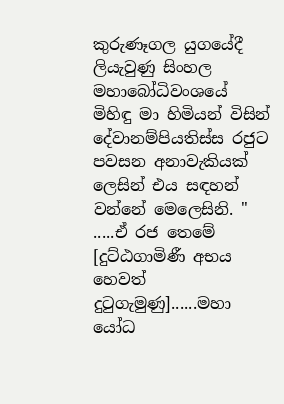කුරුණෑගල යුගයේදී ලියැවුණු සිංහල මහාබෝධිවංශයේ මිහිඳු මා හිමියන් විසින් දේවානම්පියතිස්ස රජුට පවසන අනාවැකියක් ලෙසින් එය සඳහන් වන්නේ මෙලෙසිනි. " .....ඒ රජ තෙමේ [දුට්ඨගාමිණී අභය හෙවත් දුටුගැමුණු]......මහා යෝධ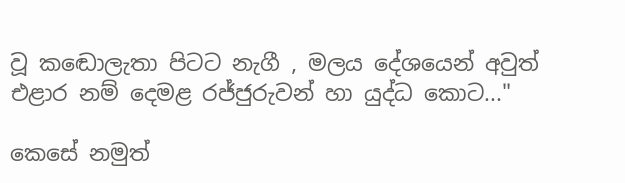වූ කඬොලැතා පිටට නැගී , මලය දේශයෙන් අවුත් එළාර නම් දෙමළ රජ්ජුරුවන් හා යුද්ධ කොට..."

කෙසේ නමුත්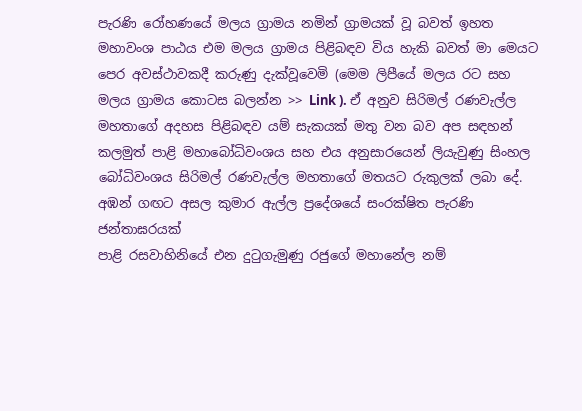පැරණි රෝහණයේ මලය ග්‍රාමය නමින් ග්‍රාමයක් වූ බවත් ඉහත මහාවංශ පාඨය එම මලය ග්‍රාමය පිළිබඳව විය හැකි බවත් මා මෙයට පෙර අවස්ථාවකදී කරුණු දැක්වූවෙමි (මෙම ලිපීයේ මලය රට සහ මලය ග්‍රාමය කොටස බලන්න >> Link ). ඒ අනුව සිරිමල් රණවැල්ල මහතාගේ අදහස පිළිබඳව යම් සැකයක් මතු වන බව අප සඳහන් කලමුත් පාළි මහාබෝධිවංශය සහ එය අනුසාරයෙන් ලියැවුණු සිංහල බෝධිවංශය සිරිමල් රණවැල්ල මහතාගේ මතයට රුකුලක් ලබා දේ.
අඹන් ගඟට අසල කුමාර ඇල්ල ප්‍රදේශයේ සංරක්ෂිත පැරණි ජන්තාඝරයක්
පාළි රසවාහිනියේ එන දුටුගැමුණු රජුගේ මහානේල නම්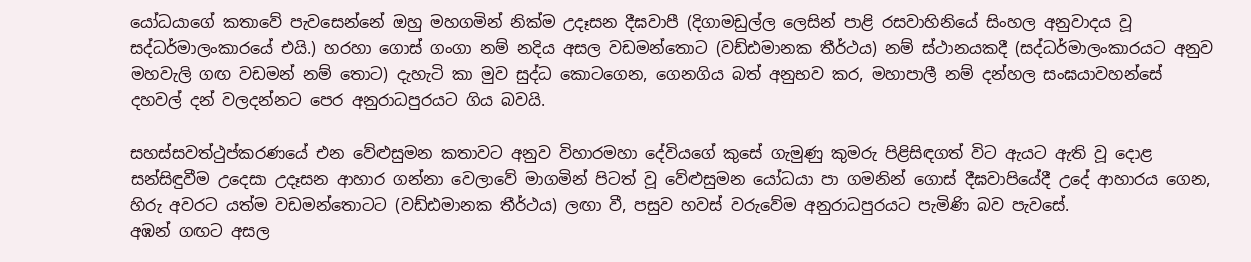යෝධයාගේ කතාවේ පැවසෙන්නේ ඔහු මහගමින් නික්ම උදෑසන දීඝවාපී (දිගාමඩුල්ල ලෙසින් පාළි රසවාහිනියේ සිංහල අනුවාදය වූ සද්ධර්මාලංකාරයේ එයි.) හරහා ගොස් ගංගා නම් නදිය අසල වඩමන්තොට (වඩ්ඪමානක තීර්ථය) නම් ස්ථානයකදී (සද්ධර්මාලංකාරයට අනුව මහවැලි ගඟ වඩමන් නම් තොට) දැහැටි කා මුව සුද්ධ කොටගෙන, ගෙනගිය බත් අනුභව කර, මහාපාලී නම් දන්හල සංඝයාවහන්සේ දහවල් දන් වලදන්නට පෙර අනුරාධපුරයට ගිය බවයි.

සහස්සවත්ථුප්කරණයේ එන වේළුසුමන කතාවට අනුව විහාරමහා දේවියගේ කුසේ ගැමුණු කුමරු පිළිසිඳගත් විට ඇයට ඇති වූ දොළ සන්සිඳුවීම උදෙසා උදෑසන ආහාර ගන්නා වෙලාවේ මාගමින් පිටත් වූ වේළුසුමන යෝධයා පා ගමනින් ගොස් දීඝවාපියේදී උදේ ආහාරය ගෙන, හිරු අවරට යත්ම වඩමන්තොටට (වඩ්ඪමානක තීර්ථය) ලඟා වී, පසුව හවස් වරුවේම අනුරාධපුරයට පැමිණි බව පැවසේ.
අඹන් ගඟට අසල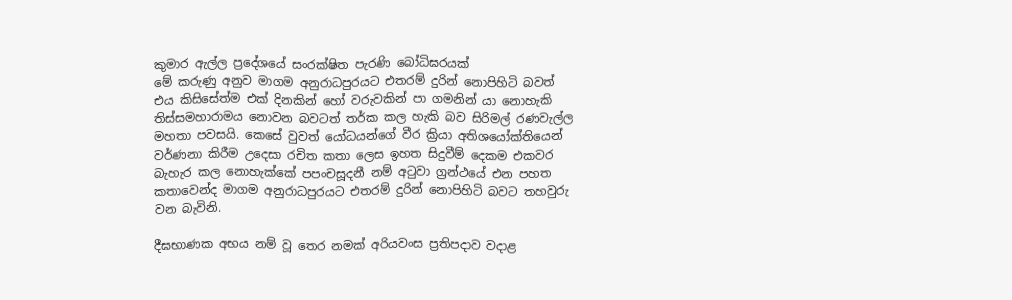කුමාර ඇල්ල ප්‍රදේශයේ සංරක්ෂිත පැරණි බෝධිඝරයක්
මේ කරුණු අනුව මාගම අනුරාධපුරයට එතරම් දුරින් නොපිහිටි බවත් එය කිසිසේත්ම එක් දිනකින් හෝ වරුවකින් පා ගමනින් යා නොහැකි තිස්සමහාරාමය නොවන බවටත් තර්ක කල හැකි බව සිරිමල් රණවැල්ල මහතා පවසයි. කෙසේ වුවත් යෝධයන්ගේ වීර ක්‍රියා අතිශයෝක්තියෙන් වර්ණනා කිරීම උදෙසා රචිත කතා ලෙස ඉහත සිදුවීම් දෙකම එකවර බැහැර කල නොහැක්කේ පපංචසූදනී නම් අටුවා ග්‍රන්ථයේ එන පහත කතාවෙන්ද මාගම අනුරාධපුරයට එතරම් දුරින් නොපිහිටි බවට තහවුරු වන බැවිනි.

දීඝභාණක අභය නම් වූ තෙර නමක් අරියවංස ප්‍රතිපදාව වදාළ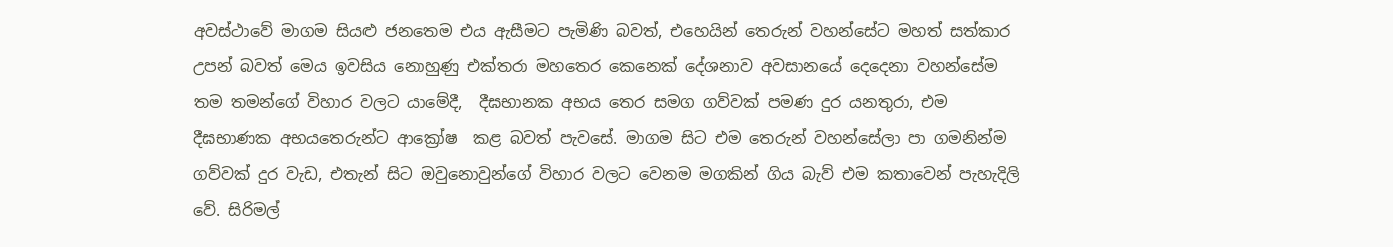අවස්ථාවේ මාගම සියළු ජනතෙම එය ඇසීමට පැමිණි බවත්, එහෙයින් තෙරුන් වහන්සේට මහත් සත්කාර උපන් බවත් මෙය ඉවසිය නොහුණු එක්තරා මහතෙර කෙනෙක් දේශනාව අවසානයේ දෙදෙනා වහන්සේම තම තමන්ගේ විහාර වලට යාමේදී,  දීඝභානක අභය තෙර සමග ගව්වක් පමණ දුර යනතුරා, එම දීඝභාණක අභයතෙරුන්ට ආක්‍රෝෂ  කළ බවත් පැවසේ. මාගම සිට එම තෙරුන් වහන්සේලා පා ගමනින්ම ගව්වක් දුර වැඩ, එතැන් සිට ඔවුනොවුන්ගේ විහාර වලට වෙනම මගකින් ගිය බැව් එම කතාවෙන් පැහැදිලි වේ. සිරිමල්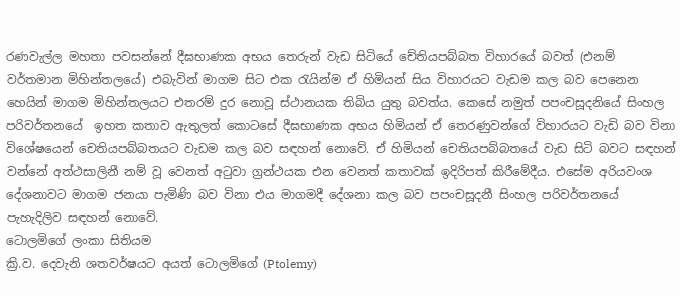රණවැල්ල මහතා පවසන්නේ දීඝභාණක අභය තෙරුන් වැඩ සිටියේ චේතියපබ්බත විහාරයේ බවත් (එනම් වර්තමාන මිහින්තලයේ) එබැවින් මාගම සිට එක රැයින්ම ඒ හිමියන් සිය විහාරයට වැඩම කල බව පෙනෙන හෙයින් මාගම මිහින්තලයට එතරම් දුර නොවූ ස්ථානයක තිබිය යුතු බවත්ය. කෙසේ නමුත් පපංචසූදනියේ සිංහල පරිවර්තනයේ  ඉහත කතාව ඇතුලත් කොටසේ දීඝභාණක අභය හිමියන් ඒ තෙරණුවන්ගේ විහාරයට වැඩි බව විනා විශේෂයෙන් චෙතියපබ්බතයට වැඩම කල බව සඳහන් නොවේ. ඒ හිමියන් චෙතියපබ්බතයේ වැඩ සිටි බවට සඳහන් වන්නේ අත්ථසාලිනී නම් වූ වෙනත් අටුවා ග්‍රන්ථයක එන වෙනත් කතාවක් ඉදිරිපත් කිරීමේදීය. එසේම අරියවංශ දේශනාවට මාගම ජනයා පැමිණි බව විනා එය මාගමදී දේශනා කල බව පපංචසූදනී සිංහල පරිවර්තනයේ පැහැදිලිව සඳහන් නොවේ.
ටොලමිගේ ලංකා සිතියම
ක්‍රි.ව. දෙවැනි ශතවර්ෂයට අයත් ටොලමිගේ (Ptolemy)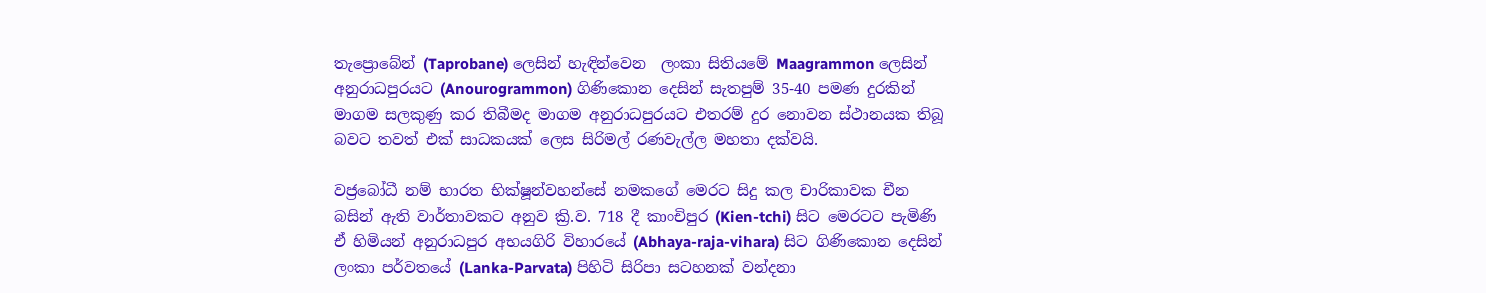තැප්‍රොබේන් (Taprobane) ලෙසින් හැඳින්වෙන  ලංකා සිතියමේ Maagrammon ලෙසින් අනුරාධපුරයට (Anourogrammon) ගිණිකොන දෙසින් සැතපුම් 35-40 පමණ දුරකින් මාගම සලකුණු කර තිබීමද මාගම අනුරාධපුරයට එතරම් දුර නොවන ස්ථානයක තිබූ බවට තවත් එක් සාධකයක් ලෙස සිරිමල් රණවැල්ල මහතා දක්වයි.

වජ්‍රබෝධී නම් භාරත භික්ෂූන්වහන්සේ නමකගේ මෙරට සිදු කල චාරිකාවක චීන බසින් ඇති වාර්තාවකට අනුව ක්‍රි.ව. 718 දී කාංචිපුර (Kien-tchi) සිට මෙරටට පැමිණි ඒ හිමියන් අනුරාධපුර අභයගිරි විහාරයේ (Abhaya-raja-vihara) සිට ගිණිකොන දෙසින් ලංකා පර්වතයේ (Lanka-Parvata) පිහිටි සිරිපා සටහනක් වන්දනා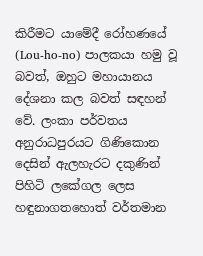කිරීමට යාමේදී රෝහණයේ (Lou-ho-no) පාලකයා හමු වූ බවත්, ඔහුට මහායානය දේශනා කල බවත් සඳහන් වේ. ලංකා පර්වතය අනුරාධපුරයට ගිණිකොන දෙසින් ඇලහැරට දකුණින් පිහිටි ලකේගල ලෙස හඳුනාගතහොත් වර්තමාන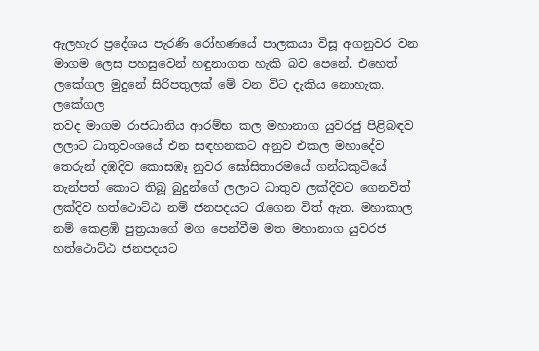ඇලහැර ප්‍රදේශය පැරණි රෝහණයේ පාලකයා විසූ අගනුවර වන මාගම ලෙස පහසුවෙන් හඳුනාගත හැකි බව පෙනේ. එහෙත් ලකේගල මුදුනේ සිරිපතුලක් මේ වන විට දැකිය නොහැක.
ලකේගල
තවද මාගම රාජධානිය ආරම්භ කල මහානාග යුවරජු පිළිබඳව ලලාට ධාතුවංශයේ එන සඳහනකට අනුව එකල මහාදේව තෙරුන් දඹදිව කොසඹෑ නුවර ඝෝසිතාරමයේ ගන්ධකුටියේ තැන්පත් කොට තිබූ බුදුන්ගේ ලලාට ධාතුව ලක්දිවට ගෙනවිත් ලක්දිව හත්ථොට්ඨ නම් ජනපදයට රැගෙන විත් ඇත. මහාකාල නම් කෙළඹි පුත්‍රයාගේ මග පෙන්වීම මත මහානාග යුවරජ හත්ථොට්ඨ ජනපදයට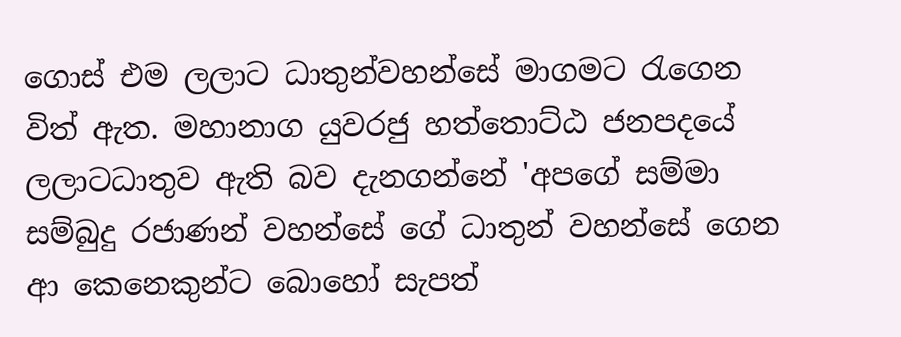ගොස් එම ලලාට ධාතුන්වහන්සේ මාගමට රැගෙන විත් ඇත. මහානාග යුවරජු හත්තොට්ඨ ජනපදයේ ලලාටධාතුව ඇති බව දැනගන්නේ 'අපගේ සම්මා සම්බුදු රජාණන් වහන්සේ ගේ ධාතුන් වහන්සේ ගෙන ආ කෙනෙකුන්ට බොහෝ සැපත්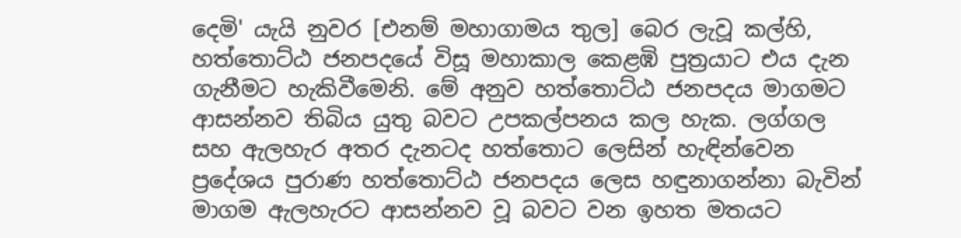දෙමි' යැයි නුවර [එනම් මහාගාමය තුල] බෙර ලැවූ කල්හි, හත්තොට්ඨ ජනපදයේ විසූ මහාකාල කෙළඹි පුත්‍රයාට එය දැන ගැනීමට හැකිවීමෙනි. මේ අනුව හත්තොට්ඨ ජනපදය මාගමට ආසන්නව තිබිය යුතු බවට උපකල්පනය කල හැක. ලග්ගල සහ ඇලහැර අතර දැනටද හත්තොට ලෙසින් හැඳින්වෙන ප්‍රදේශය පුරාණ හත්තොට්ඨ ජනපදය ලෙස හඳුනාගන්නා බැවින් මාගම ඇලහැරට ආසන්නව වූ බවට වන ඉහත මතයට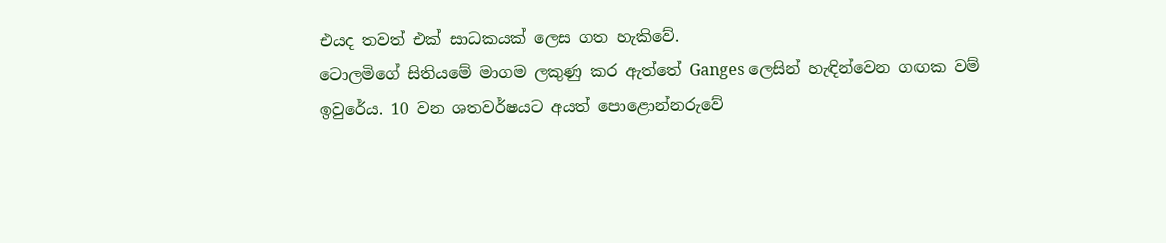එයද තවත් එක් සාධකයක් ලෙස ගත හැකිවේ.
ටොලමිගේ සිතියමේ මාගම ලකුණු කර ඇත්තේ Ganges ලෙසින් හැඳින්වෙන ගඟක වම් ඉවුරේය. 10 වන ශතවර්ෂයට අයත් පොළොන්නරුවේ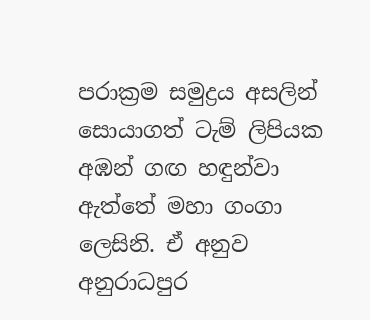පරාක්‍රම සමුද්‍රය අසලින් සොයාගත් ටැම් ලිපියක අඹන් ගඟ හඳුන්වා ඇත්තේ මහා ගංගා ලෙසිනි. ඒ අනුව අනුරාධපුර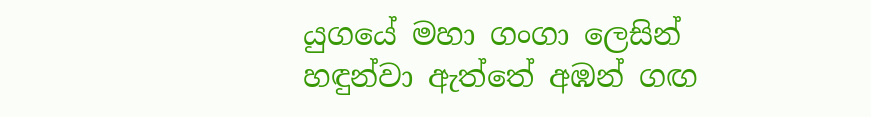යුගයේ මහා ගංගා ලෙසින් හඳුන්වා ඇත්තේ අඹන් ගඟ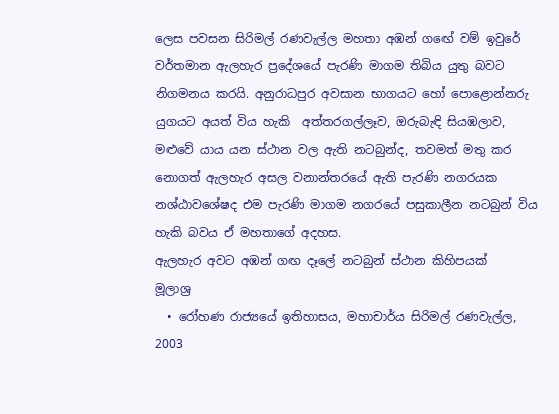ලෙස පවසන සිරිමල් රණවැල්ල මහතා අඹන් ගඟේ වම් ඉවුරේ වර්තමාන ඇලහැර ප්‍රදේශයේ පැරණි මාගම තිබිය යුතු බවට නිගමනය කරයි. අනුරාධපුර අවසාන භාගයට හෝ පොළොන්නරු යුගයට අයත් විය හැකි  අත්තරගල්ලෑව, ඔරුබැඳි සියඹලාව, මළුවේ යාය යන ස්ථාන වල ඇති නටබුන්ද, තවමත් මතු කර නොගත් ඇලහැර අසල වනාන්තරයේ ඇති පැරණි නගරයක නශ්ඨාවශේෂද එම පැරණි මාගම නගරයේ පසුකාලීන නටබුන් විය හැකි බවය ඒ මහතාගේ අදහස.
ඇලහැර අවට අඹන් ගඟ දෑලේ නටබුන් ස්ථාන කිහිපයක්
මූලාශ්‍ර
  • රෝහණ රාජ්‍යයේ ඉතිහාසය, මහාචාර්ය සිරිමල් රණවැල්ල, 2003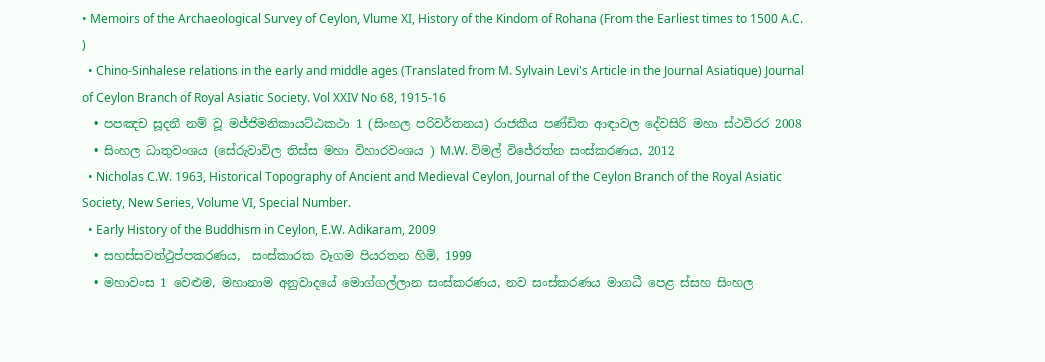• Memoirs of the Archaeological Survey of Ceylon, Vlume XI, History of the Kindom of Rohana (From the Earliest times to 1500 A.C. )
  • Chino-Sinhalese relations in the early and middle ages (Translated from M. Sylvain Levi's Article in the Journal Asiatique) Journal of Ceylon Branch of Royal Asiatic Society. Vol XXIV No 68, 1915-16
  • පපඤච සූදනී නම් වූ මජ්ජිමනිකායට්ඨකථා 1 (සිංහල පරිවර්තනය) රාජකීය පණ්ඩිත ආඳාවල දේවසිරි මහා ස්ථවිරර 2008
  • සිංහල ධාතුවංශය (සේරුවාවිල තිස්ස මහා විහාරවංශය ) M.W. විමල් විජේරත්න සංස්කරණය, 2012
  • Nicholas C.W. 1963, Historical Topography of Ancient and Medieval Ceylon, Journal of the Ceylon Branch of the Royal Asiatic Society, New Series, Volume VI, Special Number.
  • Early History of the Buddhism in Ceylon, E.W. Adikaram, 2009
  • සහස්සවත්ථුප්පකරණය,  සංස්කාරක වෑගම පියරතන හිමි, 1999
  • මහාවංස 1 වෙළුම, මහානාම අනුවාදයේ මොග්ගල්ලාන සංස්කරණය, නව සංස්කරණය මාගධී පෙළ ස්සහ සිංහල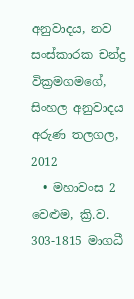අනුවාදය, නව සංස්කාරක චන්ද්‍ර වික්‍රමගමගේ, සිංහල අනුවාදය අරුණ තලගල, 2012
  • මහාවංස 2 වෙළුම, ක්‍රි.ව. 303-1815 මාගධී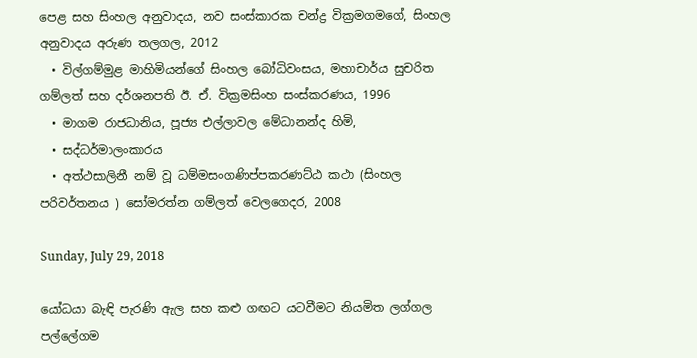පෙළ සහ සිංහල අනුවාදය, නව සංස්කාරක චන්ද්‍ර වික්‍රමගමගේ, සිංහල අනුවාදය අරුණ තලගල, 2012
  • විල්ගම්මුළ මාහිමියන්ගේ සිංහල බෝධිවංසය, මහාචාර්ය සුචරිත ගම්ලත් සහ දර්ශනපති ඊ. ඒ. වික්‍රමසිංහ සංස්කරණය, 1996
  • මාගම රාජධානිය, පූජ්‍ය එල්ලාවල මේධානන්ද හිමි,
  • සද්ධර්මාලංකාරය
  • අත්ථසාලිනී නම් වූ ධම්මසංගණිප්පකරණට්ඨ කථා (සිංහල පරිවර්තනය ) සෝමරත්න ගම්ලත් වෙලගෙදර, 2008

Sunday, July 29, 2018

යෝධයා බැඳි පැරණි ඇල සහ කළු ගඟට යටවීමට නියමිත ලග්ගල පල්ලේගම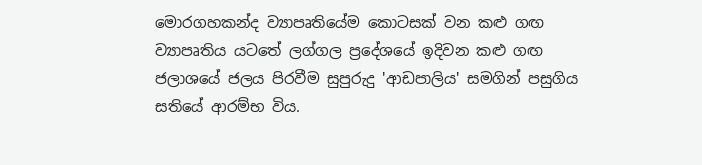මොරගහකන්ද ව්‍යාපෘතියේම කොටසක් වන කළු ගඟ ව්‍යාපෘතිය යටතේ ලග්ගල ප්‍රදේශයේ ඉදිවන කළු ගඟ ජලාශයේ ජලය පිරවීම සුපුරුදු 'ආඩපාලිය' සමගින් පසුගිය සතියේ ආරම්භ විය.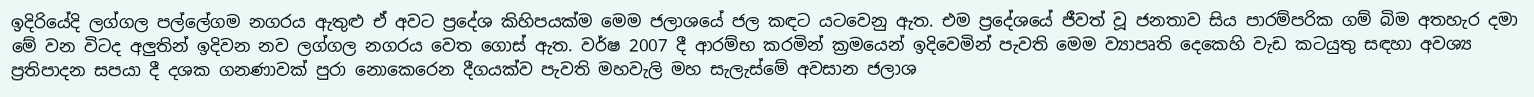ඉදිරියේදි ලග්ගල පල්ලේගම නගරය ඇතුළු ඒ අවට ප්‍රදේශ කිහිපයක්ම මෙම ජලාශයේ ජල කඳට යටවෙනු ඇත. එම ප්‍රදේශයේ ජීවත් වූ ජනතාව සිය පාරම්පරික ගම් බිම අතහැර දමා මේ වන විටද අලුතින් ඉදිවන නව ලග්ගල නගරය වෙත ගොස් ඇත. වර්ෂ 2007 දී ආරම්භ කරමින් ක්‍රමයෙන් ඉදිවෙමින් පැවති මෙම ව්‍යාපෘති දෙකෙහි වැඩ කටයුතු සඳහා අවශ්‍ය ප්‍රතිපාදන සපයා දී දශක ගනණාවක් පුරා නොකෙරෙන දීගයක්ව පැවති මහවැලි මහ සැලැස්මේ අවසාන ජලාශ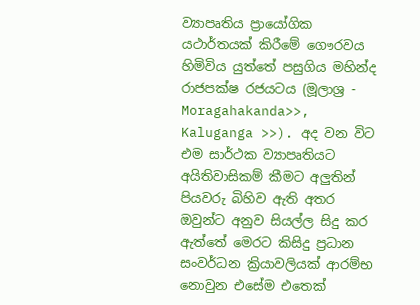ව්‍යාපෘතිය ප්‍රායෝගික යථාර්තයක් කිරීමේ ගෞරවය හිමිවිය යුත්තේ පසුගිය මහින්ද රාජපක්ෂ රජයටය (මූලාශ්‍ර -  Moragahakanda>>, Kaluganga >>). අද වන විට එම සාර්ථක ව්‍යාපෘතියට අයිතිවාසිකම් කීමට අලුතින් පියවරු බිහිව ඇති අතර ඔවුන්ට අනුව සියල්ල සිදු කර ඇත්තේ මෙරට කිසිදු ප්‍රධාන සංවර්ධන ක්‍රියාවලියක් ආරම්භ නොවුන එසේම එතෙක්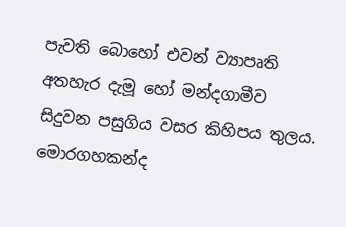පැවති බොහෝ එවන් ව්‍යාපෘති අතහැර දැමූ හෝ මන්දගාමීව සිදුවන පසුගිය වසර කිහිපය තුලය. මොරගහකන්ද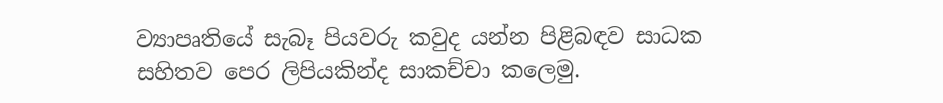ව්‍යාපෘතියේ සැබෑ පියවරු කවුද යන්න පිළිබඳව සාධක සහිතව පෙර ලිපියකින්ද සාකච්චා කලෙමු.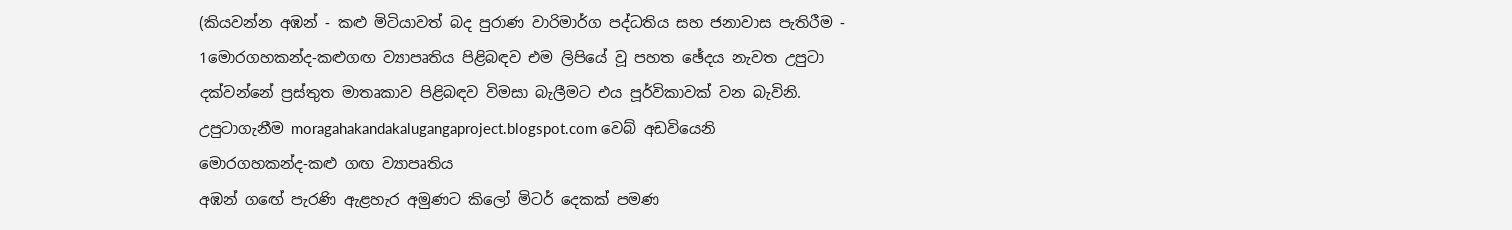(කියවන්න අඹන් - කළු මිටියාවත් බද පුරාණ වාරිමාර්ග පද්ධතිය සහ ජනාවාස පැතිරීම - 1මොරගහකන්ද-කළුගඟ ව්‍යාපෘතිය පිළිබඳව එම ලිපියේ වූ පහත ඡේදය නැවත උපුටා දක්වන්නේ ප්‍රස්තුත මාතෘකාව පිළිබඳව විමසා බැලීමට එය පූර්විකාවක් වන බැවිනි.
උපුටාගැනීම moragahakandakalugangaproject.blogspot.com වෙබ් අඩවියෙනි
මොරගහකන්ද-කළු ගඟ ව්‍යාපෘතිය
අඹන් ගඟේ පැරණි ඇළහැර අමුණට කිලෝ මිටර් දෙකක් පමණ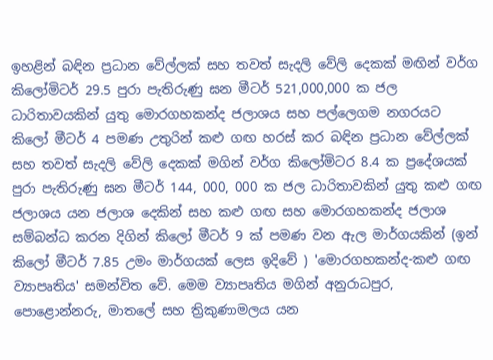ඉහළින් බඳින ප්‍රධාන වේල්ලක් සහ තවත් සැදලි වේලි දෙකක් මඟින් වර්ග කිලෝමිටර් 29.5 පුරා පැතිරුණු ඝන මීටර් 521,000,000 ක ජල ධාරිතාවයකින් යුතු මොරගහකන්ද ජලාශය සහ පල්ලෙගම නගරයට කිලෝ මීටර් 4 පමණ උතුරින් කළු ගඟ හරස් කර බඳින ප්‍රධාන වේල්ලක් සහ තවත් සැදලි වේලි දෙකක් මගින් වර්ග කිලෝමිටර 8.4 ක ප්‍රදේශයක් පුරා පැතිරුණු ඝන මීටර් 144, 000, 000 ක ජල ධාරිතාවකින් යුතු කළු ගඟ ජලාශය යන ජලාශ දෙකින් සහ කළු ගඟ සහ මොරගහකන්ද ජලාශ සම්බන්ධ කරන දිගින් කිලෝ මීටර් 9 ක් පමණ වන ඇල මාර්ගයකින් (ඉන් කිලෝ මීටර් 7.85 උමං මාර්ගයක් ලෙස ඉදිවේ ) 'මොරගහකන්ද-කළු ගඟ ව්‍යාපෘතිය' සමන්විත වේ. මෙම ව්‍යාපෘතිය මගින් අනුරාධපුර, පොළොන්නරු, මාතලේ සහ ත්‍රිකුණාමලය යන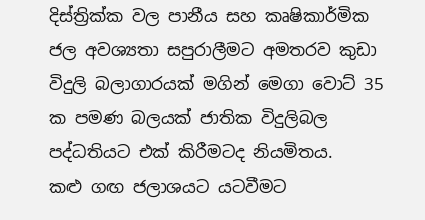දිස්ත්‍රික්ක වල පානීය සහ කෘෂිකාර්මික ජල අවශ්‍යතා සපුරාලීමට අමතරව කුඩා විදුලි බලාගාරයක් මගින් මෙගා වොට් 35 ක පමණ බලයක් ජාතික විදුලිබල පද්ධතියට එක් කිරීමටද නියමිතය.
කළු ගඟ ජලාශයට යටවීමට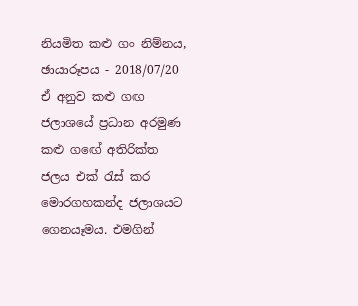නියමිත කළු ගං නිම්නය, ඡායාරූපය - 2018/07/20
ඒ අනුව කළු ගඟ ජලාශයේ ප්‍රධාන අරමුණ කළු ගඟේ අතිරික්ත ජලය එක් රැස් කර මොරගහකන්ද ජලාශයට ගෙනයෑමය. එමගින්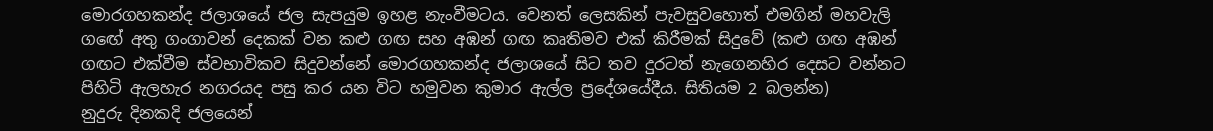මොරගහකන්ද ජලාශයේ ජල සැපයුම ඉහළ නැංවීමටය. වෙනත් ලෙසකින් පැවසුවහොත් එමගින් මහවැලි ගඟේ අතු ගංගාවන් දෙකක් වන කළු ගඟ සහ අඹන් ගඟ කෘතිමව එක් කිරීමක් සිදුවේ (කළු ගඟ අඹන් ගඟට එක්වීම ස්වභාවිකව සිදුවන්නේ මොරගහකන්ද ජලාශයේ සිට තව දුරටත් නැගෙනහිර දෙසට වන්නට පිහිටි ඇලහැර නගරයද පසු කර යන විට හමුවන කුමාර ඇල්ල ප්‍රදේශයේදීය. සිතියම 2 බලන්න)
නුදුරු දිනකදි ජලයෙන්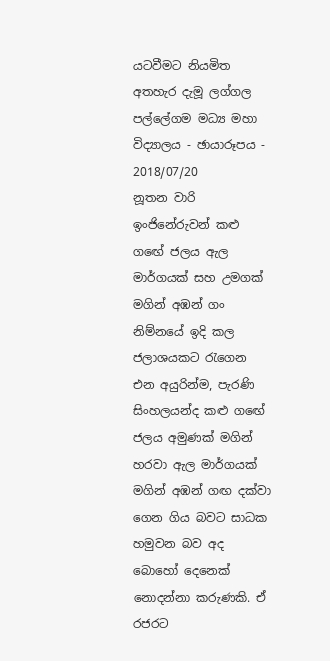යටවීමට නියමිත අතහැර දැමූ ලග්ගල පල්ලේගම මධ්‍ය මහා විද්‍යාලය - ඡායාරූපය - 2018/07/20
නූතන වාරි ඉංජිනේරුවන් කළු ගඟේ ජලය ඇල මාර්ගයක් සහ උමගක් මගින් අඹන් ගං නිම්නයේ ඉදි කල ජලාශයකට රැගෙන එන අයුරින්ම, පැරණි සිංහලයන්ද කළු ගඟේ ජලය අමුණක් මගින් හරවා ඇල මාර්ගයක් මගින් අඹන් ගඟ දක්වා ගෙන ගිය බවට සාධක හමුවන බව අද බොහෝ දෙනෙක් නොදන්නා කරුණකි. ඒ රජරට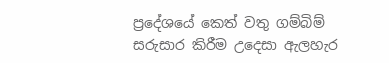ප්‍රදේශයේ කෙත් වතු ගම්බිම් සරුසාර කිරීම උදෙසා ඇලහැර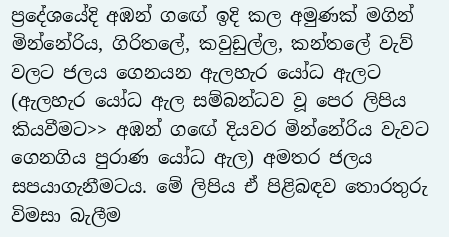ප්‍රදේශයේදි අඹන් ගඟේ ඉදි කල අමුණක් මගින් මින්නේරිය, ගිරිතලේ, කවුඩුල්ල, කන්තලේ වැව් වලට ජලය ගෙනයන ඇලහැර යෝධ ඇලට (ඇලහැර යෝධ ඇල සම්බන්ධව වූ පෙර ලිපිය කියවීමට>> අඹන් ගඟේ දියවර මින්නේරිය වැවට ගෙනගිය පුරාණ යෝධ ඇල) අමතර ජලය සපයාගැනීමටය. මේ ලිපිය ඒ පිළිබඳව තොරතුරු විමසා බැලීම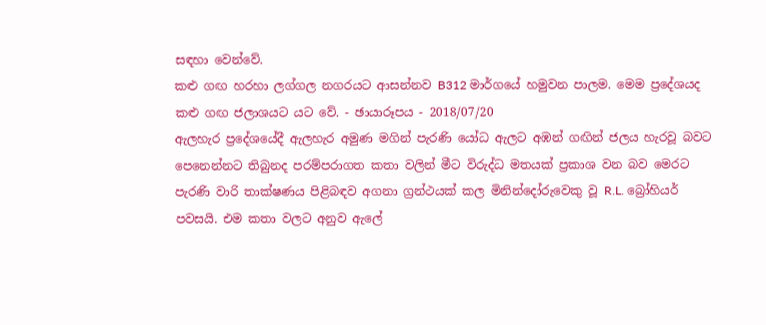සඳහා වෙන්වේ.
කළු ගඟ හරහා ලග්ගල නගරයට ආසන්නව B312 මාර්ගයේ හමුවන පාලම. මෙම ප්‍රදේශයද කළු ගඟ ජලාශයට යට වේ. - ඡායාරූපය - 2018/07/20
ඇලහැර ප්‍රදේශයේදී ඇලහැර අමුණ මගින් පැරණි යෝධ ඇලට අඹන් ගඟින් ජලය හැරවූ බවට පෙනෙන්නට තිබුනද පරම්පරාගත කතා වලින් මීට විරුද්ධ මතයක් ප්‍රකාශ වන බව මෙරට පැරණි වාරි තාක්ෂණය පිළිබඳව අගනා ග්‍රන්ථයක් කල මිනින්දෝරුවෙකු වූ R.L. බ්‍රෝහියර් පවසයි. එම කතා වලට අනුව ඇලේ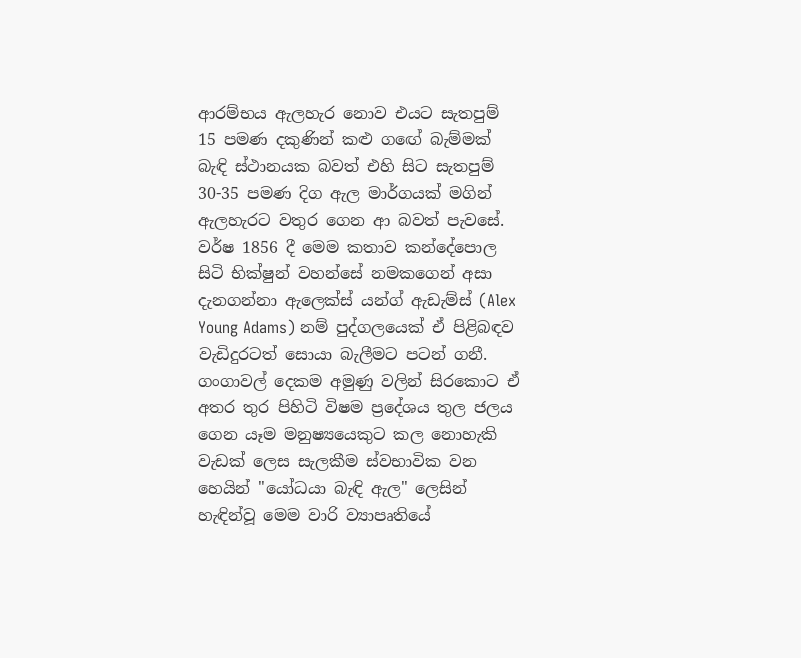ආරම්භය ඇලහැර නොව එයට සැතපුම් 15 පමණ දකුණින් කළු ගඟේ බැම්මක් බැඳි ස්ථානයක බවත් එහි සිට සැතපුම් 30-35 පමණ දිග ඇල මාර්ගයක් මගින් ඇලහැරට වතුර ගෙන ආ බවත් පැවසේ.  වර්ෂ 1856 දී මෙම කතාව කන්දේපොල සිටි භික්ෂුන් වහන්සේ නමකගෙන් අසා දැනගන්නා ඇලෙක්ස් යන්ග් ඇඩැම්ස් (Alex Young Adams) නම් පුද්ගලයෙක් ඒ පිළිබඳව වැඩිදුරටත් සොයා බැලීමට පටන් ගනී. ගංගාවල් දෙකම අමුණු වලින් සිරකොට ඒ අතර තුර පිහිටි විෂම ප්‍රදේශය තුල ජලය ගෙන යෑම මනුෂ්‍යයෙකුට කල නොහැකි  වැඩක් ලෙස සැලකීම ස්වභාවික වන හෙයින් "යෝධයා බැඳි ඇල" ලෙසින් හැඳින්වූ මෙම වාරි ව්‍යාපෘතියේ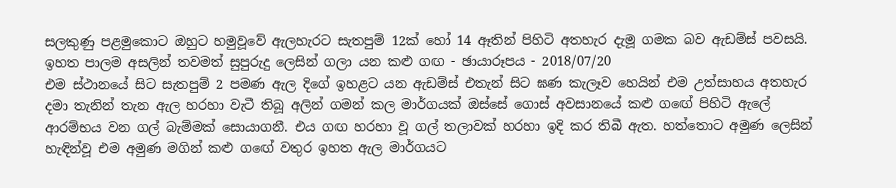සලකුණු පළමුකොට ඔහුට හමුවූවේ ඇලහැරට සැතපුම් 12ක් හෝ 14 ඈතින් පිහිටි අතහැර දැමූ ගමක බව ඇඩම්ස් පවසයි.
ඉහත පාලම අසලින් තවමත් සුපුරුදු ලෙසින් ගලා යන කළු ගඟ - ඡායාරූපය - 2018/07/20
එම ස්ථානයේ සිට සැතපුම් 2 පමණ ඇල දිගේ ඉහළට යන ඇඩම්ස් එතැන් සිට ඝණ කැලෑව හෙයින් එම උත්සාහය අතහැර දමා තැනින් තැන ඇල හරහා වැටී තිබූ අලින් ගමන් කල මාර්ගයක් ඔස්සේ ගොස් අවසානයේ කළු ගඟේ පිහිටි ඇලේ ආරම්භය වන ගල් බැම්මක් සොයාගනී. එය ගඟ හරහා වූ ගල් තලාවක් හරහා ඉදි කර තිබී ඇත. හත්තොට අමුණ ලෙසින් හැඳින්වූ එම අමුණ මගින් කළු ගඟේ වතුර ඉහත ඇල මාර්ගයට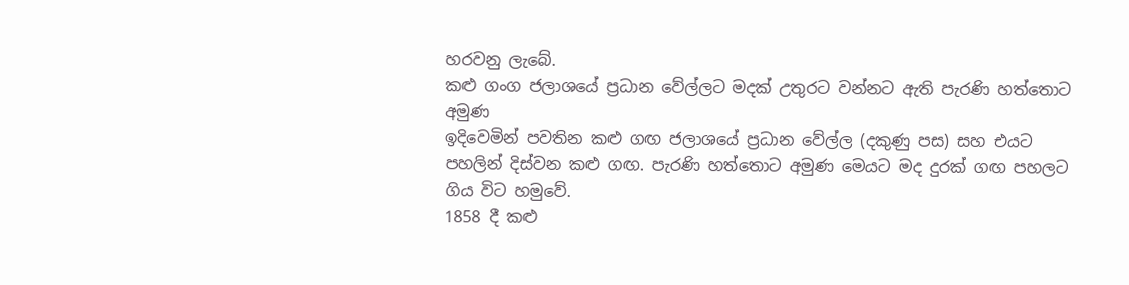හරවනු ලැබේ.
කළු ගංග ජලාශයේ ප්‍රධාන වේල්ලට මදක් උතුරට වන්නට ඇති පැරණි හත්තොට අමුණ
ඉදිවෙමින් පවතින කළු ගඟ ජලාශයේ ප්‍රධාන වේල්ල (දකුණු පස) සහ එයට පහලින් දිස්වන කළු ගඟ. පැරණි හත්තොට අමුණ මෙයට මද දුරක් ගඟ පහලට ගිය විට හමුවේ.
1858 දී කළු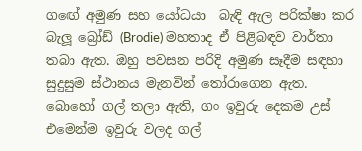ගඟේ අමුණ සහ යෝධයා  බැඳි ඇල පරික්ෂා කර බැලූ බ්‍රෝඩ් (Brodie) මහතාද ඒ පිළිබඳව වාර්තා තබා ඇත. ඔහු පවසන පරිදි අමුණ සෑදීම සඳහා සුදුසුම ස්ථානය මැනවින් තෝරාගෙන ඇත. බොහෝ ගල් තලා ඇති, ගං ඉවුරු දෙකම උස් එමෙන්ම ඉවුරු වලද ගල්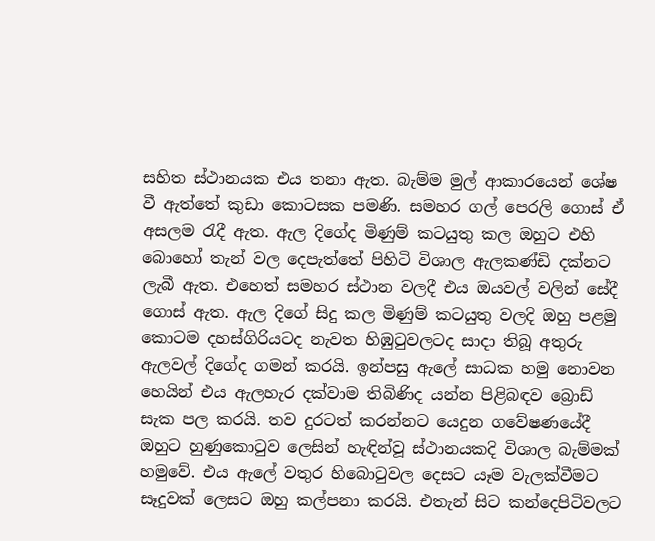සහිත ස්ථානයක එය තනා ඇත. බැම්ම මුල් ආකාරයෙන් ශේෂ වී ඇත්තේ කුඩා කොටසක පමණි. සමහර ගල් පෙරලි ගොස් ඒ අසලම රැදී ඇත. ඇල දිගේද මිණුම් කටයුතු කල ඔහුට එහි බොහෝ තැන් වල දෙපැත්තේ පිහිටි විශාල ඇලකණ්ඩි දක්නට ලැබී ඇත. එහෙත් සමහර ස්ථාන වලදී එය ඔයවල් වලින් සේදී ගොස් ඇත. ඇල දිගේ සිදු කල මිණුම් කටයුතු වලදි ඔහු පළමු කොටම දහස්ගිරියටද නැවත හිඹුටුවලටද සාදා තිබූ අතුරු ඇලවල් දිගේද ගමන් කරයි. ඉන්පසු ඇලේ සාධක හමු නොවන හෙයින් එය ඇලහැර දක්වාම තිබිණිද යන්න පිළිබඳව බ්‍රොඩ් සැක පල කරයි. තව දුරටත් කරන්නට යෙදුන ගවේෂණයේදී ඔහුට හුණුකොටුව ලෙසින් හැඳින්වූ ස්ථානයකදි විශාල බැම්මක් හමුවේ. එය ඇලේ වතුර හිබොටුවල දෙසට යෑම වැලක්වීමට සෑදුවක් ලෙසට ඔහු කල්පනා කරයි. එතැන් සිට කන්දෙපිටිවලට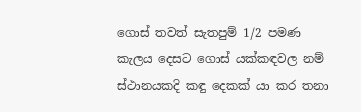ගොස් තවත් සැතපුම් 1/2 පමණ කැලය දෙසට ගොස් යක්කඳවල නම් ස්ථානයකදි කඳු දෙකක් යා කර තනා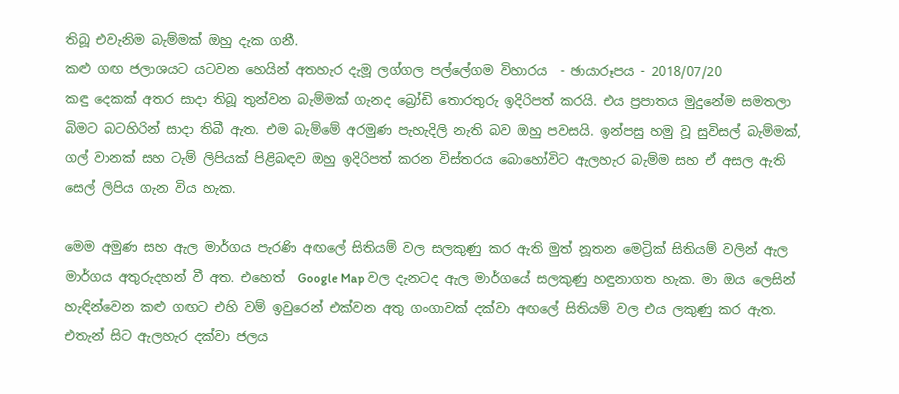තිබූ එවැනිම බැම්මක් ඔහු දැක ගනී.
කළු ගඟ ජලාශයට යටවන හෙයින් අතහැර දැමූ ලග්ගල පල්ලේගම විහාරය  - ඡායාරූපය - 2018/07/20
කඳු දෙකක් අතර සාදා තිබූ තුන්වන බැම්මක් ගැනද බ්‍රෝඩි තොරතුරු ඉදිරිපත් කරයි. එය ප්‍රපාතය මුදුනේම සමතලා බිමට බටහිරින් සාදා තිබී ඇත. එම බැම්මේ අරමුණ පැහැදිලි නැති බව ඔහු පවසයි. ඉන්පසු හමු වූ සුවිසල් බැම්මක්, ගල් වානක් සහ ටැම් ලිපියක් පිළිබඳව ඔහු ඉදිරිපත් කරන විස්තරය බොහෝවිට ඇලහැර බැම්ම සහ ඒ අසල ඇති සෙල් ලිපිය ගැන විය හැක.

මෙම අමුණ සහ ඇල මාර්ගය පැරණි අඟලේ සිතියම් වල සලකුණු කර ඇති මුත් නූතන මෙට්‍රික් සිතියම් වලින් ඇල මාර්ගය අතුරුදහන් වී අත. එහෙත්  Google Map වල දැනටද ඇල මාර්ගයේ සලකුණු හඳුනාගත හැක. මා ඔය ලෙසින් හැඳින්වෙන කළු ගඟට එහි වම් ඉවුරෙන් එක්වන අතු ගංගාවක් දක්වා අඟලේ සිතියම් වල එය ලකුණු කර ඇත. එතැන් සිට ඇලහැර දක්වා ජලය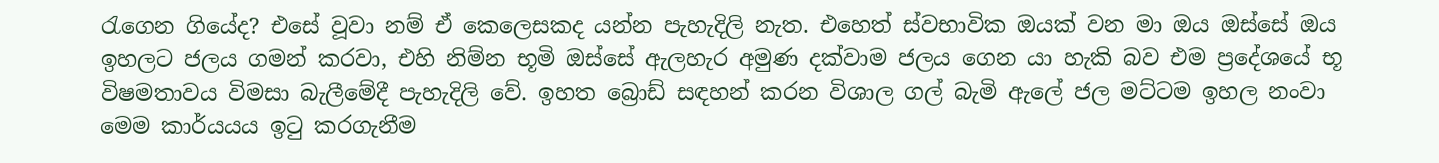රැගෙන ගියේද? එසේ වූවා නම් ඒ කෙලෙසකද යන්න පැහැදිලි නැත. එහෙත් ස්වභාවික ඔයක් වන මා ඔය ඔස්සේ ඔය ඉහලට ජලය ගමන් කරවා, එහි නිම්න භූමි ඔස්සේ ඇලහැර අමුණ දක්වාම ජලය ගෙන යා හැකි බව එම ප්‍රදේශයේ භූ විෂමතාවය විමසා බැලීමේදී පැහැදිලි වේ. ඉහත බ්‍රොඩ් සඳහන් කරන විශාල ගල් බැමි ඇලේ ජල මට්ටම ඉහල නංවා මෙම කාර්යයය ඉටු කරගැනීම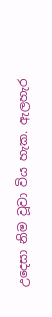උදෙසා නිම වූවා විය හැක. ඇලහැර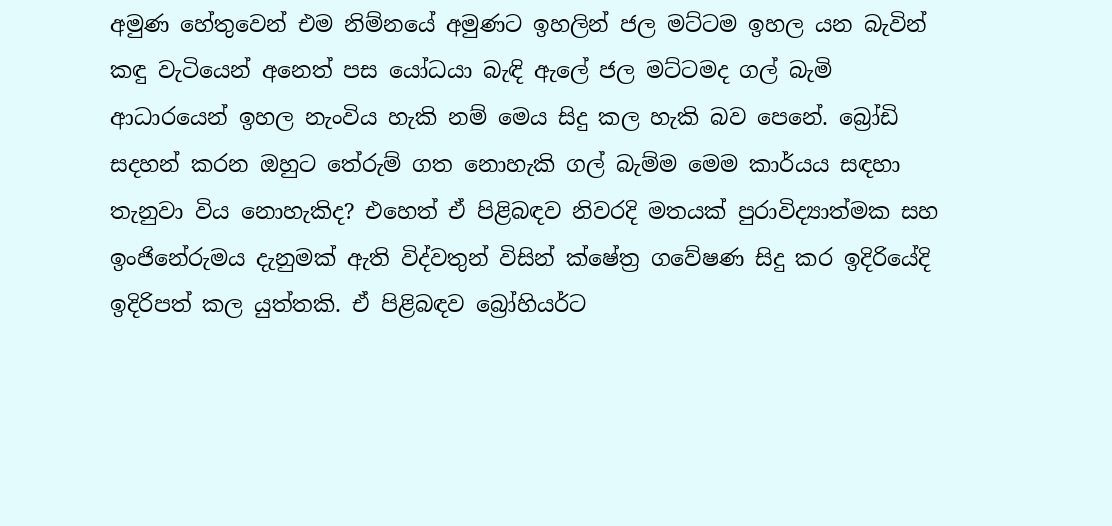අමුණ හේතුවෙන් එම නිම්නයේ අමුණට ඉහලින් ජල මට්ටම ඉහල යන බැවින් කඳු වැටියෙන් අනෙත් පස යෝධයා බැඳි ඇලේ ජල මට්ටමද ගල් බැමි ආධාරයෙන් ඉහල නැංවිය හැකි නම් මෙය සිදු කල හැකි බව පෙනේ. බ්‍රෝඩි සදහන් කරන ඔහුට තේරුම් ගත නොහැකි ගල් බැම්ම මෙම කාර්යය සඳහා තැනුවා විය නොහැකිද? එහෙත් ඒ පිළිබඳව නිවරදි මතයක් පුරාවිද්‍යාත්මක සහ ඉංජිනේරුමය දැනුමක් ඇති විද්වතුන් විසින් ක්ෂේත්‍ර ගවේෂණ සිදු කර ඉදිරියේදි ඉදිරිපත් කල යුත්තකි. ඒ පිළිබඳව බ්‍රෝහියර්ට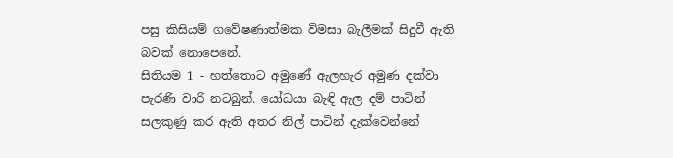පසු කිසියම් ගවේෂණාත්මක විමසා බැලීමක් සිදුවී ඇති බවක් නොපෙනේ.
සිතියම 1 - හත්තොට අමුණේ ඇලහැර අමුණ දක්වා පැරණි වාරි නටබුන්. යෝධයා බැඳි ඇල දම් පාටින් සලකුණු කර ඇති අතර නිල් පාටින් දැක්වෙන්නේ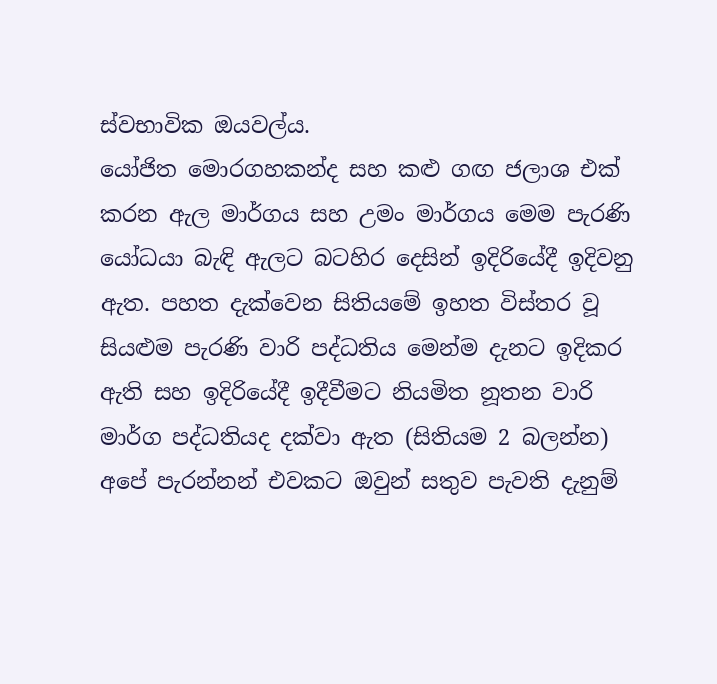ස්වභාවික ඔයවල්ය.
යෝජිත මොරගහකන්ද සහ කළු ගඟ ජලාශ එක් කරන ඇල මාර්ගය සහ උමං මාර්ගය මෙම පැරණි යෝධයා බැඳි ඇලට බටහිර දෙසින් ඉදිරියේදී ඉදිවනු ඇත. පහත දැක්වෙන සිතියමේ ඉහත විස්තර වූ සියළුම පැරණි වාරි පද්ධතිය මෙන්ම දැනට ඉදිකර ඇති සහ ඉදිරියේදී ඉදීවීමට නියමිත නූතන වාරි මාර්ග පද්ධතියද දක්වා ඇත (සිතියම 2 බලන්න) අපේ පැරන්නන් එවකට ඔවුන් සතුව පැවති දැනුම්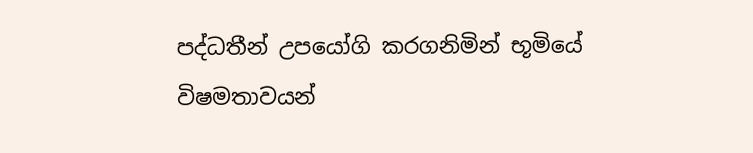පද්ධතීන් උපයෝගි කරගනිමින් භූමියේ විෂමතාවයන්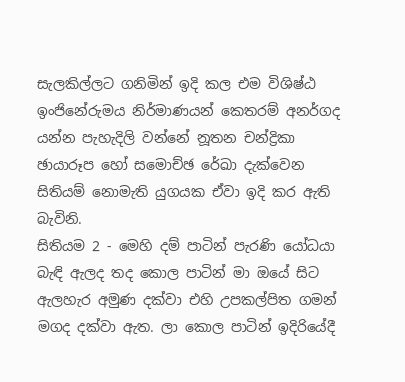සැලකිල්ලට ගනිමින් ඉදි කල එම විශිෂ්ඨ ඉංජිනේරුමය නිර්මාණයන් කෙතරම් අනර්ගද යන්න පැහැදිලි වන්නේ නූතන චන්ද්‍රිකා ඡායාරූප හෝ සමොච්ඡ රේඛා දැක්වෙන සිතියම් නොමැති යුගයක ඒවා ඉදි කර ඇති බැවිනි.
සිතියම 2 - මෙහි දම් පාටින් පැරණි යෝධයා බැඳි ඇලද තද කොල පාටින් මා ඔයේ සිට ඇලහැර අමුණ දක්වා එහි උපකල්පිත ගමන් මගද දක්වා ඇත. ලා කොල පාටින් ඉදිරියේදී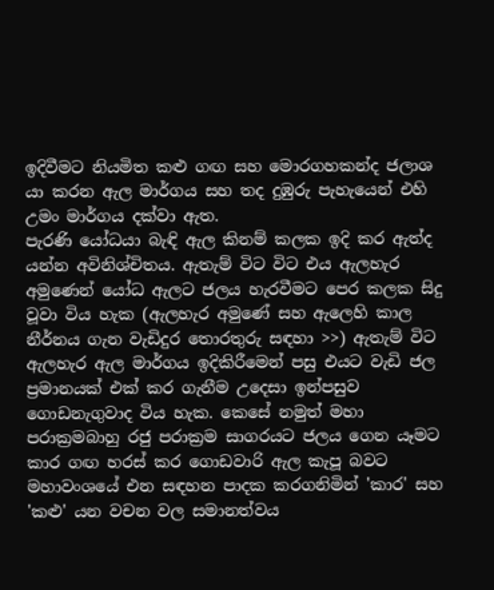ඉදිවීමට නියමිත කළු ගඟ සහ මොරගහකන්ද ජලාශ යා කරන ඇල මාර්ගය සහ තද දුඹුරු පැහැයෙන් එහි උමං මාර්ගය දක්වා ඇත.
පැරණි යෝධයා බැඳි ඇල කිනම් කලක ඉදි කර ඇත්ද යන්න අවිනිශ්චිතය. ඇතැම් විට විට එය ඇලහැර අමුණෙන් යෝධ ඇලට ජලය හැරවීමට පෙර කලක සිදු වූවා විය හැක (ඇලහැර අමුණේ සහ ඇලෙහි කාල නීර්නය ගැන වැඩිදුර තොරතුරු සඳහා >>) ඇතැම් විට ඇලහැර ඇල මාර්ගය ඉදිකිරීමෙන් පසු එයට වැඩි ජල ප්‍රමානයක් එක් කර ගැනීම උදෙසා ඉන්පසුව ගොඩනැගුවාද විය හැක. කෙසේ නමුත් මහා පරාක්‍රමබාහු රජු පරාක්‍රම සාගරයට ජලය ගෙන යෑමට කාර ගඟ හරස් කර ගොඩවාරි ඇල කැපූ බවට මහාවංශයේ එන සඳහන පාදක කරගනිමින් 'කාර' සහ 'කළු' යන වචන වල සමානත්වය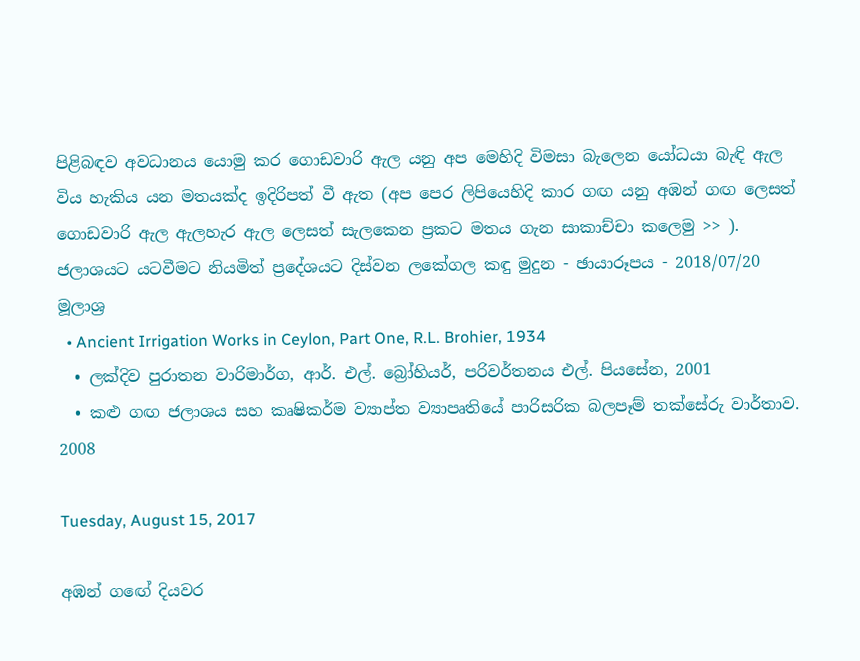පිළිබඳව අවධානය යොමු කර ගොඩවාරි ඇල යනු අප මෙහිදි විමසා බැලෙන යෝධයා බැඳි ඇල විය හැකිය යන මතයක්ද ඉදිරිපත් වී ඇත (අප පෙර ලිපියෙහිදි කාර ගඟ යනු අඹන් ගඟ ලෙසත් ගොඩවාරි ඇල ඇලහැර ඇල ලෙසත් සැලකෙන ප්‍රකට මතය ගැන සාකාච්චා කලෙමු >> ).
ජලාශයට යටවීමට නියමිත් ප්‍රදේශයට දිස්වන ලකේගල කඳු මුදුන - ඡායාරූපය - 2018/07/20
මූලාශ්‍ර
  • Ancient Irrigation Works in Ceylon, Part One, R.L. Brohier, 1934
  • ලක්දිව පුරාතන වාරිමාර්ග, ආර්. එල්. බ්‍රෝහියර්, පරිවර්තනය එල්. පියසේන, 2001
  • කළු ගඟ ජලාශය සහ කෘෂිකර්ම ව්‍යාප්ත ව්‍යාපෘතියේ පාරිසරික බලපෑම් තක්සේරු වාර්තාව. 2008

Tuesday, August 15, 2017

අඹන් ගඟේ දියවර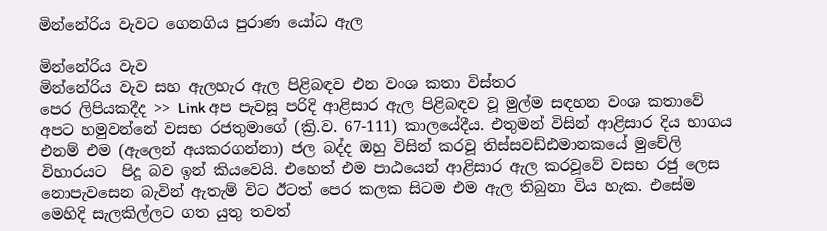මින්නේරිය වැවට ගෙනගිය පුරාණ යෝධ ඇල

මින්නේරිය වැව
මින්නේරිය වැව සහ ඇලහැර ඇල පිළිබඳව එන වංශ කතා විස්තර
පෙර ලිපියකදීද >> Link අප පැවසූ පරිදි ආළිසාර ඇල පිළිබඳව වූ මුල්ම සඳහන වංශ කතාවේ අපට හමුවන්නේ වසභ රජතුමාගේ (ක්‍රි.ව. 67-111) කාලයේදීය. එතුමන් විසින් ආළිසාර දිය භාගය එනම් එම (ඇලෙන් අයකරගන්නා) ජල බද්ද ඔහු විසින් කරවූ තිස්සවඩ්ඪමානකයේ මුචේලි විහාරයට  පිදූ බව ඉන් කියවෙයි. එහෙත් එම පාඨයෙන් ආළිසාර ඇල කරවූවේ වසභ රජු ලෙස නොපැවසෙන බැවින් ඇතැම් විට ඊටත් පෙර කලක සිටම එම ඇල තිබුනා විය හැක. එසේම මෙහිදි සැලකිල්ලට ගත යුතු තවත්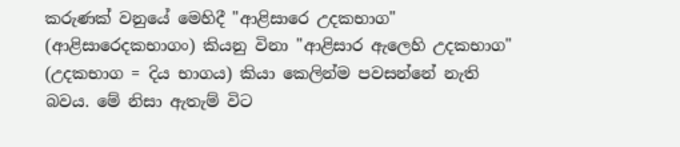කරුණක් වනුයේ මෙහිදී "ආළිසාරෙ උදකභාග" (ආළිසාරෙදකභාගං) කියනු විනා "ආළිසාර ඇලෙහි උදකභාග" (උදකභාග = දිය භාගය) කියා කෙලින්ම පවසන්නේ නැති බවය. මේ නිසා ඇතැම් විට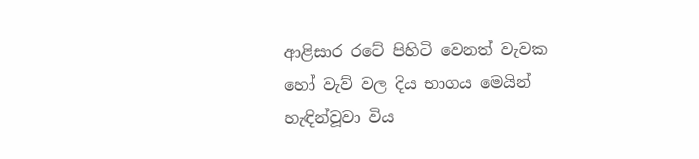ආළිසාර රටේ පිහිටි වෙනත් වැවක හෝ වැව් වල දිය භාගය මෙයින් හැඳින්වූවා විය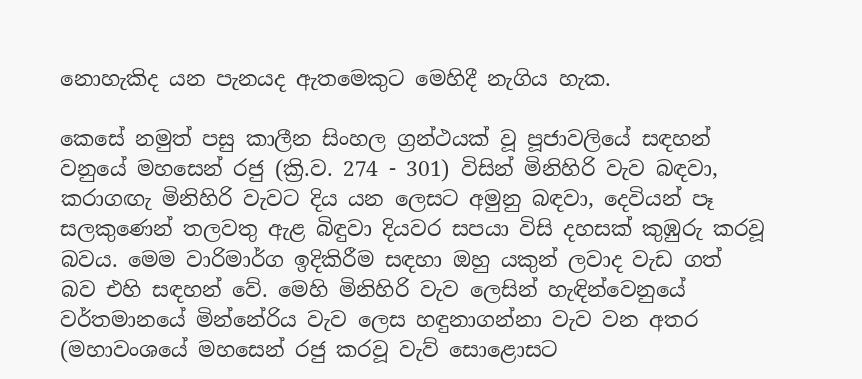නොහැකිද යන පැනයද ඇතමෙකුට මෙහිදී නැගිය හැක.

කෙසේ නමුත් පසු කාලීන සිංහල ග්‍රන්ථයක් වූ පූජාවලියේ සඳහන් වනුයේ මහසෙන් රජු (ක්‍රි.ව. 274 - 301) විසින් මිනිහිරි වැව බඳවා, කරාගඟැ මිනිහිරි වැවට දිය යන ලෙසට අමුනු බඳවා, දෙවියන් පෑ සලකුණෙන් තලවතු ඇළ බිඳුවා දියවර සපයා විසි දහසක් කුඹුරු කරවූ බවය. මෙම වාරිමාර්ග ඉදිකිරීම සඳහා ඔහු යකුන් ලවාද වැඩ ගත් බව එහි සඳහන් වේ. මෙහි මිනිහිරි වැව ලෙසින් හැඳින්වෙනුයේ වර්තමානයේ මින්නේරිය වැව ලෙස හඳුනාගන්නා වැව වන අතර (මහාවංශයේ මහසෙන් රජු කරවූ වැව් සොළොසට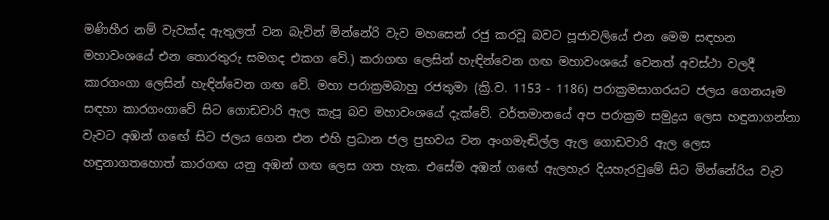මණිහීර නම් වැවක්ද ඇතුලත් වන බැවින් මින්නේරි වැව මහසෙන් රජු කරවූ බවට පූජාවලියේ එන මෙම සඳහන මහාවංශයේ එන තොරතුරු සමගද එකග වේ.) කරාගඟ ලෙසින් හැඳින්වෙන ගඟ මහාවංශයේ වෙනත් අවස්ථා වලදී කාරගංගා ලෙසින් හැඳින්වෙන ගඟ වේ. මහා පරාක්‍රමබාහු රජතුමා (ක්‍රි.ව. 1153 - 1186) පරාක්‍රමසාගරයට ජලය ගෙනයෑම සඳහා කාරගංගාවේ සිට ගොඩවාරි ඇල කැපූ බව මහාවංශයේ දැක්වේ. වර්තමානයේ අප පරාක්‍රම සමුද්‍රය ලෙස හඳුනාගන්නා වැවට අඹන් ගඟේ සිට ජලය ගෙන එන එහි ප්‍රධාන ජල ප්‍රභවය වන අංගමැඬිල්ල ඇල ගොඩවාරි ඇල ලෙස හඳුනාගතහොත් කාරගඟ යනු අඹන් ගඟ ලෙස ගත හැක. එසේම අඹන් ගඟේ ඇලහැර දියහැරවුමේ සිට මින්නේරිය වැව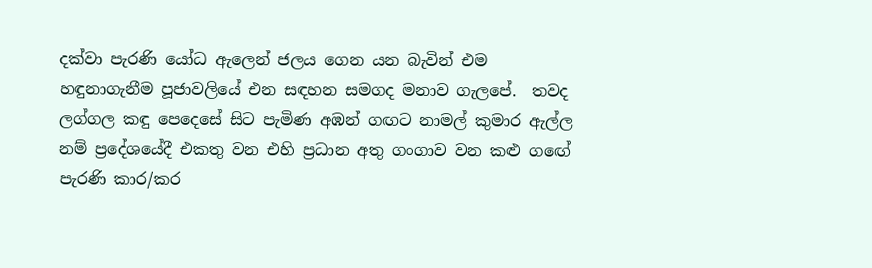දක්වා පැරණි යෝධ ඇලෙන් ජලය ගෙන යන බැවින් එම හඳුනාගැනීම පූජාවලියේ එන සඳහන සමගද මනාව ගැලපේ.  තවද ලග්ගල කඳු පෙදෙසේ සිට පැමිණ අඹන් ගඟට නාමල් කුමාර ඇල්ල නම් ප්‍රදේශයේදී එකතු වන එහි ප්‍රධාන අතු ගංගාව වන කළු ගඟේ පැරණි කාර/කර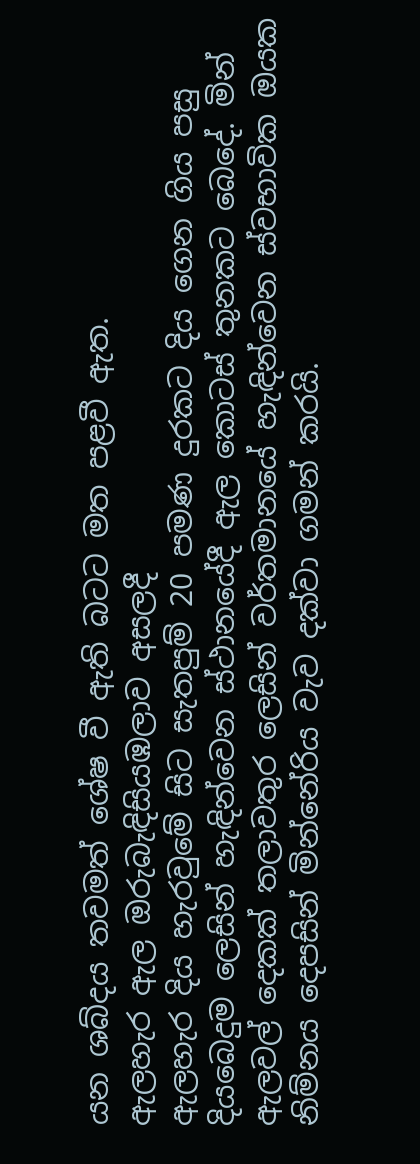යන ශබ්දය තවමත් ශේෂ වී ඇති බටට මත පළවී ඇත.
ඇලහැර ඇල ඔරුබැඳිසියඹලාව අසලදී
ඇලහැර දිය හැරවුමේ සිට සැතපුම් 20 පමණ දුරකට දිය ගෙන ගිය පසු දියබෙදුම ලෙසින් හැඳින්වෙන ස්ථානයේදී ඇල කොටස් තුනකට බෙදේ. මින් ඇලවල් දෙකක් තලාවතුර ලෙසින් වර්තමානයේ හැඳින්වෙන ස්වභාවික ඔයක නිම්නය දෙපසින් මින්නේරිය වැව දක්වා ගමන් කරයි.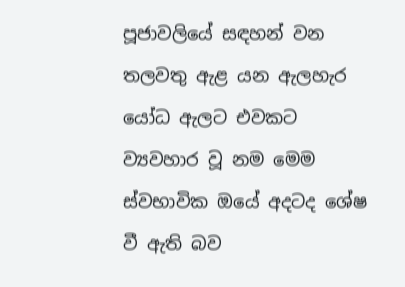පූජාවලියේ සඳහන් වන තලවතු ඇළ යන ඇලහැර යෝධ ඇලට එවකට ව්‍යවහාර වූ නම මෙම ස්වභාවික ඔයේ අදටද ශේෂ වී ඇති බව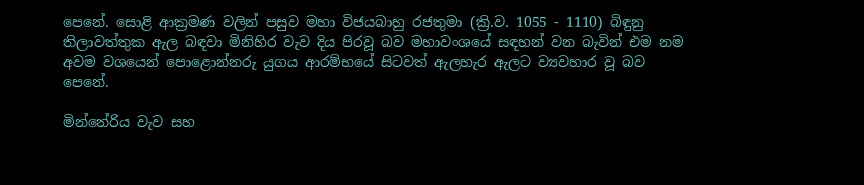පෙනේ. සොළි ආක්‍රමණ වලින් පසුව මහා විජයබාහු රජතුමා (ක්‍රි.ව. 1055 - 1110) බිඳුනු තිලාවත්තුක ඇල බඳවා මිනිහිර වැව දිය පිරවූ බව මහාවංශයේ සඳහන් වන බැවින් එම නම අවම වශයෙන් පොළොන්නරු යුගය ආරම්භයේ සිටවත් ඇලහැර ඇලට ව්‍යවහාර වූ බව පෙනේ.

මින්නේරිය වැව සහ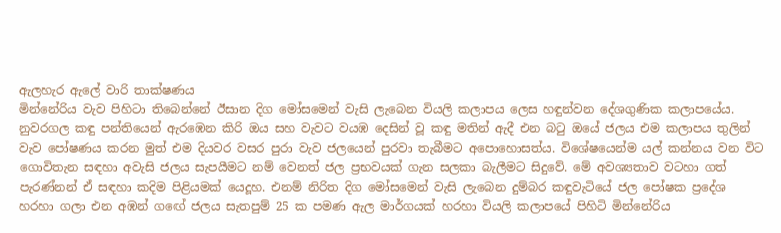ඇලහැර ඇලේ වාරි තාක්ෂණය
මින්නේරිය වැව පිහිටා තිබෙන්නේ ඊසාන දිග මෝසමෙන් වැසි ලැබෙන වියලි කලාපය ලෙස හඳුන්වන දේශගුණික කලාපයේය. නුවරගල කඳු පන්තියෙන් ඇරඹෙන කිරි ඔය සහ වැවට වයඹ දෙසින් වූ කඳු මතින් ඇදී එන බටු ඔයේ ජලය එම කලාපය තුලින් වැව පෝෂණය කරන මුත් එම දියවර වසර පුරා වැව ජලයෙන් පුරවා තැබීමට අපොහොසත්ය. විශේෂයෙන්ම යල් කන්නය වන විට ගොවිතැන සඳහා අවැසි ජලය සැපයීමට නම් වෙනත් ජල ප්‍රභවයක් ගැන සලකා බැලීමට සිදුවේ. මේ අවශ්‍යතාව වටහා ගත් පැරණ්නන් ඒ සඳහා කදිම පිළියමක් යෙදූහ. එනම් නිරිත දිග මෝසමෙන් වැසි ලැබෙන දුම්බර කඳුවැටියේ ජල පෝෂක ප්‍රදේශ හරහා ගලා එන අඹන් ගඟේ ජලය සැතපුම් 25 ක පමණ ඇල මාර්ගයක් හරහා වියලි කලාපයේ පිහිටි මින්නේරිය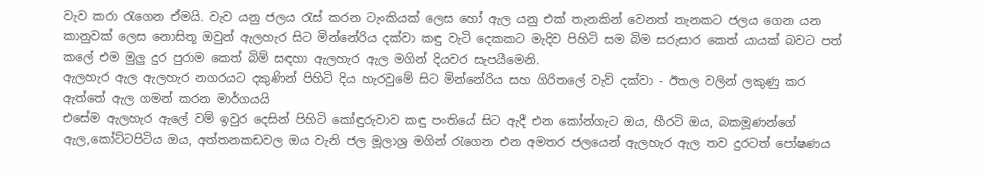වැව කරා රැගෙන ඒමයි. වැව යනු ජලය රැස් කරන ටැංකියක් ලෙස හෝ ඇල යනු එක් තැනකින් වෙනත් තැනකට ජලය ගෙන යන කානුවක් ලෙස නොසිතූ ඔවුන් ඇලහැර සිට මින්නේරිය දක්වා කඳු වැටි දෙකකට මැදිව පිහිටි සම බිම සරුසාර කෙත් යායක් බවට පත් කලේ එම මුලු දුර පුරාම කෙත් බිම් සඳහා ඇලහැර ඇල මගින් දියවර සැපයීමෙනි.
ඇලහැර ඇල ඇලහැර නගරයට දකුණින් පිහිටි දිය හැරවුමේ සිට මින්නේරිය සහ ගිරිතලේ වැව් දක්වා - ඊතල වලින් ලකුණු කර ඇත්තේ ඇල ගමන් කරන මාර්ගයයි
එසේම ඇලහැර ඇලේ වම් ඉවුර දෙසින් පිහිටි කෝඳුරුවාව කඳු පංතියේ සිට ඇදී එන කෝන්ගැට ඔය, හීරටි ඔය, බකමූණන්ගේ ඇල,කෝට්ටපිටිය ඔය, අත්තනකඩවල ඔය වැනි ජල මූලාශ්‍ර මගින් රැගෙන එන අමතර ජලයෙන් ඇලහැර ඇල තව දුරටත් පෝෂණය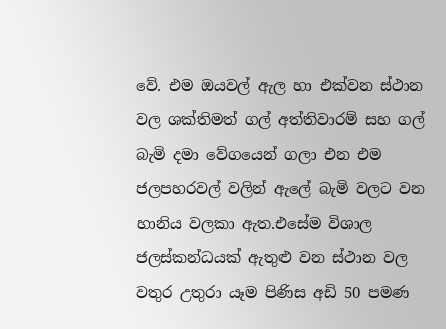වේ. එම ඔයවල් ඇල හා එක්වන ස්ථාන වල ශක්තිමත් ගල් අත්තිවාරම් සහ ගල් බැමි දමා වේගයෙන් ගලා එන එම ජලපහරවල් වලින් ඇලේ බැමි වලට වන හානිය වලකා ඇත.එසේම විශාල ජලස්කන්ධයක් ඇතුළු වන ස්ථාන වල වතුර උතුරා යෑම පිණිස අඩි 50 පමණ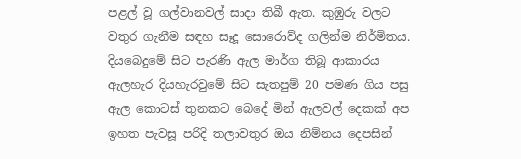පළල් වූ ගල්වානවල් සාදා තිබී ඇත. කුඹුරු වලට වතුර ගැනීම සඳහ සෑදූ සොරොව්ද ගලින්ම නිර්මිතය.
දියබෙදුමේ සිට පැරණි ඇල මාර්ග තිබූ ආකාරය
ඇලහැර දියහැරවුමේ සිට සැතපුම් 20 පමණ ගිය පසු ඇල කොටස් තුනකට බෙදේ මින් ඇලවල් දෙකක් අප ඉහත පැවසූ පරිදි තලාවතුර ඔය නිම්නය දෙපසින්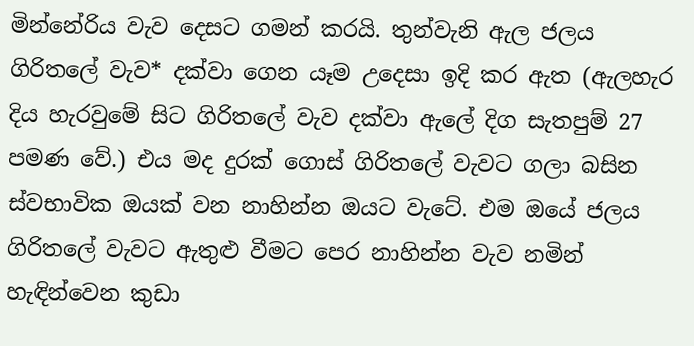මින්නේරිය වැව දෙසට ගමන් කරයි. තුන්වැනි ඇල ජලය ගිරිතලේ වැව* දක්වා ගෙන යෑම උදෙසා ඉදි කර ඇත (ඇලහැර දිය හැරවුමේ සිට ගිරිතලේ වැව දක්වා ඇලේ දිග සැතපුම් 27 පමණ වේ.) එය මද දුරක් ගොස් ගිරිතලේ වැවට ගලා බසින ස්වභාවික ඔයක් වන නාහින්න ඔයට වැටේ. එම ඔයේ ජලය ගිරිතලේ වැවට ඇතුළු වීමට පෙර නාහින්න වැව නමින් හැඳින්වෙන කුඩා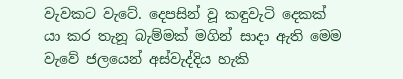වැවකට වැටේ. දෙපසින් වූ කඳුවැටි දෙකක් යා කර තැනූ බැම්මක් මගින් සාදා ඇති මෙම වැවේ ජලයෙන් අස්වැද්දිය හැකි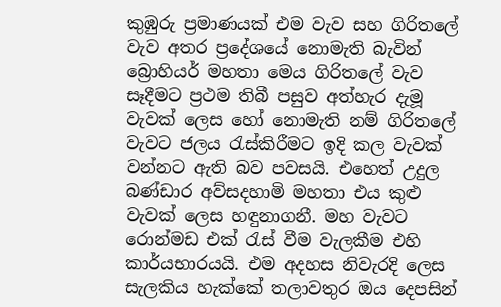කුඹුරු ප්‍රමාණයක් එම වැව සහ ගිරිතලේ වැව අතර ප්‍රදේශයේ නොමැති බැවින් බ්‍රොහියර් මහතා මෙය ගිරිතලේ වැව සෑදීමට ප්‍රථම තිබී පසුව අත්හැර දැමූ වැවක් ලෙස හෝ නොමැති නම් ගිරිතලේ වැවට ජලය රැස්කිරීමට ඉදි කල වැවක් වන්නට ඇති බව පවසයි. එහෙත් උදුල බණ්ඩාර අව්සදහාමි මහතා එය කුළු වැවක් ලෙස හඳුනාගනී. මහ වැවට රොන්මඩ එක් රැස් වීම වැලකීම එහි කාර්යභාරයයි. එම අදහස නිවැරදි ලෙස සැලකිය හැක්කේ තලාවතුර ඔය දෙපසින්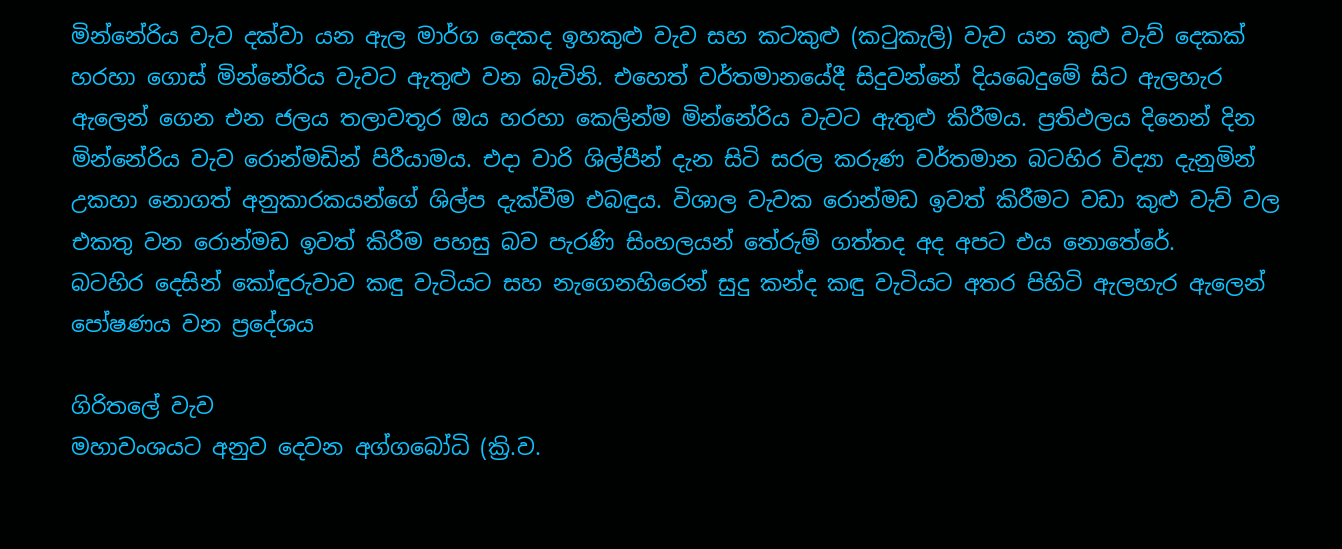මින්නේරිය වැව දක්වා යන ඇල මාර්ග දෙකද ඉහකුළු වැව සහ කටකුළු (කටුකැලි) වැව යන කුළු වැව් දෙකක් හරහා ගොස් මින්නේරිය වැවට ඇතුළු වන බැවිනි. එහෙත් වර්තමානයේදී සිදුවන්නේ දියබෙදුමේ සිට ඇලහැර ඇලෙන් ගෙන එන ජලය තලාවතූර ඔය හරහා කෙලින්ම මින්නේරිය වැවට ඇතුළු කිරීමය. ප්‍රතිඵලය දිනෙන් දින මින්නේරිය වැව රොන්මඩින් පිරීයාමය. එදා වාරි ශිල්පීන් දැන සිටි සරල කරුණ වර්තමාන බටහිර විද්‍යා දැනුමින් උකහා නොගත් අනුකාරකයන්ගේ ශිල්ප දැක්වීම එබඳුය. විශාල වැවක රොන්මඩ ඉවත් කිරීමට වඩා කුළු වැව් වල එකතු වන රොන්මඩ ඉවත් කිරීම පහසු බව පැරණි සිංහලයන් තේරුම් ගත්තද අද අපට එය නොතේරේ.
බටහිර දෙසින් කෝඳුරුවාව කඳු වැටියට සහ නැගෙනහිරෙන් සුදු කන්ද කඳු වැටියට අතර පිහිටි ඇලහැර ඇලෙන් පෝෂණය වන ප්‍රදේශය

ගිරිතලේ වැව
මහාවංශයට අනුව දෙවන අග්ගබෝධි (ක්‍රි.ව.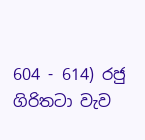604 - 614) රජු ගිරිතටා වැව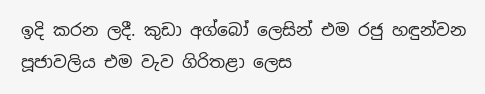ඉදි කරන ලදී. කුඩා අග්බෝ ලෙසින් එම රජු හඳුන්වන පූජාවලිය එම වැව ගිරිතළා ලෙස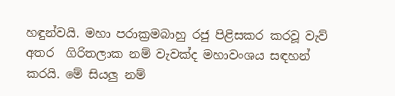හඳුන්වයි. මහා පරාක්‍රමබාහු රජු පිළිසකර කරවූ වැව් අතර  ගිරිතලාක නම් වැවක්ද මහාවංශය සඳහන් කරයි. මේ සියලු නම්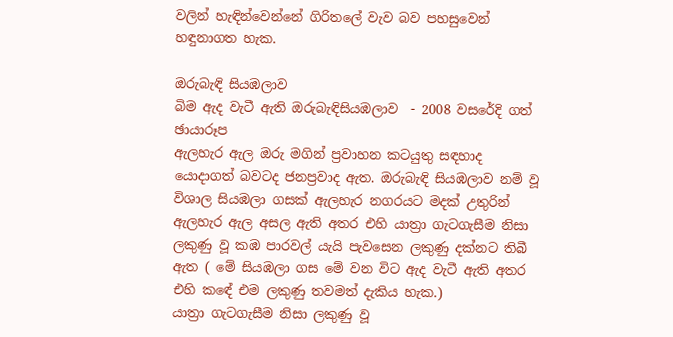වලින් හැඳින්වෙන්නේ ගිරිතලේ වැව බව පහසුවෙන් හඳුනාගත හැක.

ඔරුබැඳි සියඹලාව
බිම ඇද වැටී ඇති ඔරුබැඳිසියඹලාව  - 2008 වසරේදි ගත් ඡායාරූප
ඇලහැර ඇල ඔරු මගින් ප්‍රවාහන කටයුතු සඳහාද යොදාගත් බවටද ජනප්‍රවාද ඇත. ඔරුබැඳි සියඹලාව නම් වූ විශාල සියඹලා ගසක් ඇලහැර නගරයට මදක් උතුරින් ඇලහැර ඇල අසල ඇති අතර එහි යාත්‍රා ගැටගැසීම නිසා ලකුණු වූ කඹ පාරවල් යැයි පැවසෙන ලකුණු දක්නට තිබී ඇත ( මේ සියඹලා ගස මේ වන විට ඇද වැටී ඇති අතර එහි කඳේ එම ලකුණු තවමත් දැකිය හැක.)
යාත්‍රා ගැටගැසීම නිසා ලකුණු වූ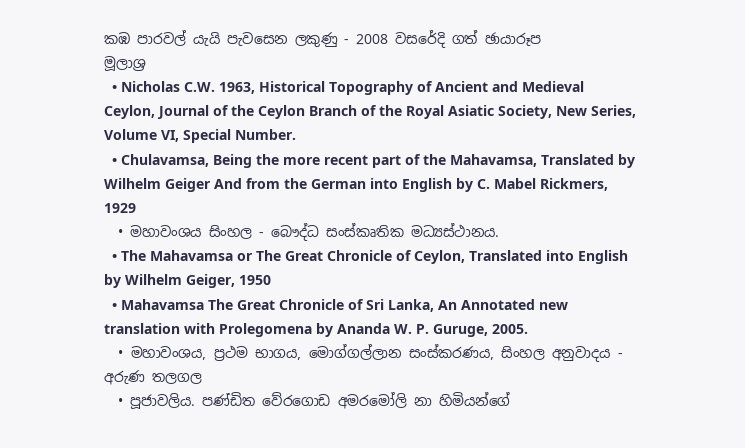කඹ පාරවල් යැයි පැවසෙන ලකුණු - 2008 වසරේදි ගත් ඡායාරූප
මූලාශ්‍ර
  • Nicholas C.W. 1963, Historical Topography of Ancient and Medieval Ceylon, Journal of the Ceylon Branch of the Royal Asiatic Society, New Series, Volume VI, Special Number.
  • Chulavamsa, Being the more recent part of the Mahavamsa, Translated by Wilhelm Geiger And from the German into English by C. Mabel Rickmers, 1929
  • මහාවංශය සිංහල - බෞද්ධ සංස්කෘතික මධ්‍යස්ථානය.
  • The Mahavamsa or The Great Chronicle of Ceylon, Translated into English by Wilhelm Geiger, 1950
  • Mahavamsa The Great Chronicle of Sri Lanka, An Annotated new translation with Prolegomena by Ananda W. P. Guruge, 2005.
  • මහාවංශය, ප්‍රථම භාගය, මොග්ගල්ලාන සංස්කරණය, සිංහල අනුවාදය - අරුණ තලගල
  • පූජාවලිය. පණ්ඩිත වේරගොඩ අමරමෝලි නා හිමියන්ගේ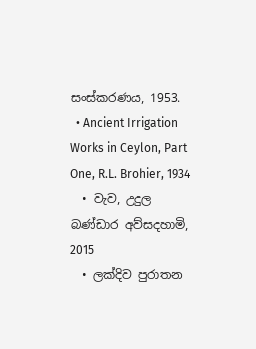සංස්කරණය, 1953.
  • Ancient Irrigation Works in Ceylon, Part One, R.L. Brohier, 1934
  • වැව, උදුල බණ්ඩාර අව්සදහාමි, 2015
  • ලක්දිව පුරාතන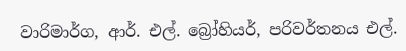වාරිමාර්ග, ආර්. එල්. බ්‍රෝහියර්, පරිවර්තනය එල්.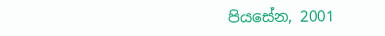පියසේන, 2001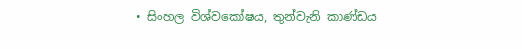• සිංහල විශ්වකෝෂය, තුන්වැනි කාණ්ඩය